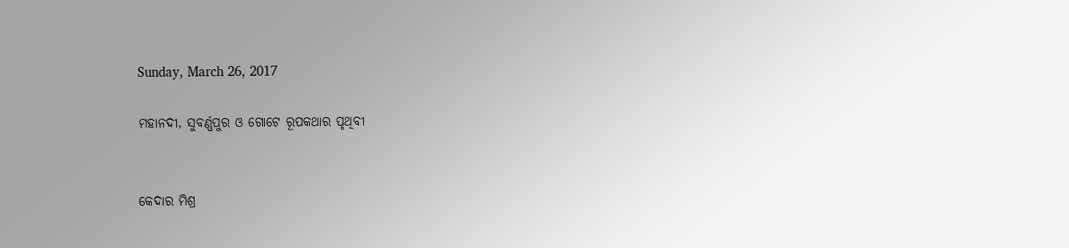Sunday, March 26, 2017

ମହାନଦୀ, ସୁବର୍ଣ୍ଣପୁର ଓ ଗୋଟେ ରୂପକଥାର ପୃଥିବୀ


କେଦାର ମିଶ୍ର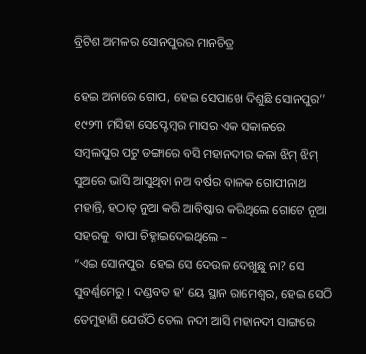ବ୍ରିଟିଶ ଅମଳର ସୋନପୁରର ମାନଚିତ୍ର

ହେଇ ଅନାରେ ଗୋପ, ହେଇ ସେପାଖେ ଦିଶୁଛି ସୋନପୁର’’
୧୯୨୩ ମସିହା ସେପ୍ଟେମ୍ବର ମାସର ଏକ ସକାଳରେ ସମ୍ବଲପୁର ପଟୁ ଡଙ୍ଗାରେ ବସି ମହାନଦୀର କଳା ଝିମ୍ ଝିମ୍ ସୁଅରେ ଭାସି ଆସୁଥିବା ନଅ ବର୍ଷର ବାଳକ ଗୋପୀନାଥ ମହାନ୍ତି, ହଠାତ୍ ନୁଆ କରି ଆବିଷ୍କାର କରିଥିଲେ ଗୋଟେ ନୂଆ ସହରକୁ  ବାପା ଚିହ୍ନାଇଦେଇଥିଲେ –
“ଏଇ ସୋନପୁର  ହେଇ ସେ ଦେଉଳ ଦେଖୁଛୁ ନା? ସେ ସୁବର୍ଣ୍ଣମେରୁ । ଦଣ୍ଡବତ ହ’ ୟେ ସ୍ଥାନ ରାମେଶ୍ୱର, ହେଇ ସେଠି ତେମୁହାଣି ଯେଉଁଠି ତେଲ ନଦୀ ଆସି ମହାନଦୀ ସାଙ୍ଗରେ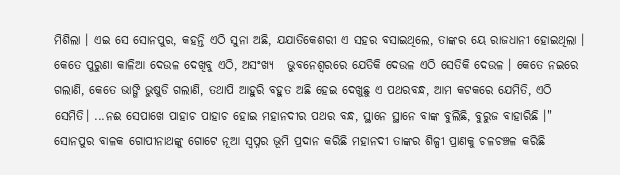ମିଶିଲା । ଏଇ ସେ ସୋନପୁର, କହନ୍ତି ଏଠି ସୁନା ଅଛି, ଯଯାତିକେଶରୀ ଏ ସହର ବସାଇଥିଲେ, ତାଙ୍କର ୟେ ରାଜଧାନୀ ହୋଇଥିଲା । କେତେ ପୁରୁଣା କାଳିଆ ଦେଉଳ ଦେଖିବୁ ଏଠି, ଅସଂଖ୍ୟ   ଭୁବନେଶ୍ୱରରେ ଯେତିକି ଦେଉଳ ଏଠି ସେତିକି ଦେଉଳ । କେତେ ନଇରେ ଗଲାଣି, କେତେ ଭାଙ୍ଗି ଭୁଷୁଡି ଗଲାଣି, ତଥାପି ଆହୁରି ବହୁତ ଅଛି ହେଇ ଦେଖୁଛୁ ଏ ପଥରବନ୍ଧ, ଆମ କଟକରେ ଯେମିତି, ଏଠି ସେମିତି। ...ନଈ ସେପାଖେ ପାହାଚ ପାହାଚ ହୋଇ ମହାନଦୀର ପଥର ବନ୍ଧ, ସ୍ଥାନେ ସ୍ଥାନେ ବାଙ୍କ ବୁଲିଛି, ବୁରୁଜ ବାହାରିଛି ।"
ସୋନପୁର ବାଳକ ଗୋପୀନାଥଙ୍କୁ ଗୋଟେ ନୂଆ ସ୍ୱପ୍ନର ଭୂମି ପ୍ରଦାନ କରିଛି ମହାନଦୀ ତାଙ୍କର ଶିଳ୍ପୀ ପ୍ରାଣକୁ ଚଳଚଞ୍ଚଳ କରିଛି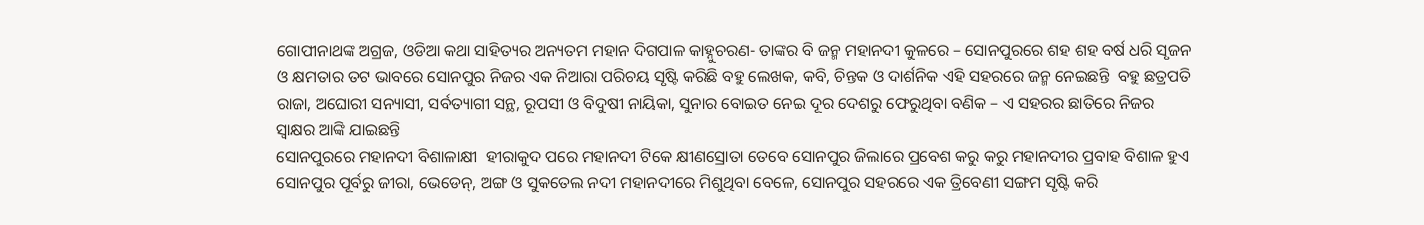ଗୋପୀନାଥଙ୍କ ଅଗ୍ରଜ, ଓଡିଆ କଥା ସାହିତ୍ୟର ଅନ୍ୟତମ ମହାନ ଦିଗପାଳ କାହ୍ନୁଚରଣ- ତାଙ୍କର ବି ଜନ୍ମ ମହାନଦୀ କୁଳରେ – ସୋନପୁରରେ ଶହ ଶହ ବର୍ଷ ଧରି ସୃଜନ ଓ କ୍ଷମତାର ତଟ ଭାବରେ ସୋନପୁର ନିଜର ଏକ ନିଆରା ପରିଚୟ ସୃଷ୍ଟି କରିଛି ବହୁ ଲେଖକ, କବି, ଚିନ୍ତକ ଓ ଦାର୍ଶନିକ ଏହି ସହରରେ ଜନ୍ମ ନେଇଛନ୍ତି  ବହୁ ଛତ୍ରପତି ରାଜା, ଅଘୋରୀ ସନ୍ୟାସୀ, ସର୍ବତ୍ୟାଗୀ ସନ୍ଥ, ରୂପସୀ ଓ ବିଦୁଷୀ ନାୟିକା, ସୁନାର ବୋଇତ ନେଇ ଦୂର ଦେଶରୁ ଫେରୁଥିବା ବଣିକ – ଏ ସହରର ଛାତିରେ ନିଜର ସ୍ୱାକ୍ଷର ଆଙ୍କି ଯାଇଛନ୍ତି
ସୋନପୁରରେ ମହାନଦୀ ବିଶାଳାକ୍ଷୀ  ହୀରାକୁଦ ପରେ ମହାନଦୀ ଟିକେ କ୍ଷୀଣସ୍ରୋତା ତେବେ ସୋନପୁର ଜିଲାରେ ପ୍ରବେଶ କରୁ କରୁ ମହାନଦୀର ପ୍ରବାହ ବିଶାଳ ହୁଏ  ସୋନପୁର ପୂର୍ବରୁ ଜୀରା, ଭେଡେନ୍, ଅଙ୍ଗ ଓ ସୁକତେଲ ନଦୀ ମହାନଦୀରେ ମିଶୁଥିବା ବେଳେ, ସୋନପୁର ସହରରେ ଏକ ତ୍ରିବେଣୀ ସଙ୍ଗମ ସୃଷ୍ଟି କରି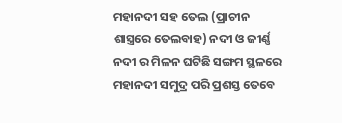ମହାନଦୀ ସହ ତେଲ (ପ୍ରାଚୀନ ଶାସ୍ତ୍ରରେ ତେଲବାହ) ନଦୀ ଓ ଜୀର୍ଣ୍ଣ ନଦୀ ର ମିଳନ ଘଟିଛି ସଙ୍ଗମ ସ୍ଥଳରେ ମହାନଦୀ ସମୁଦ୍ର ପରି ପ୍ରଶସ୍ତ ତେବେ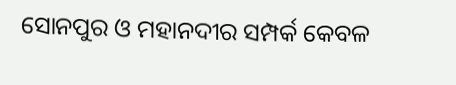ସୋନପୁର ଓ ମହାନଦୀର ସମ୍ପର୍କ କେବଳ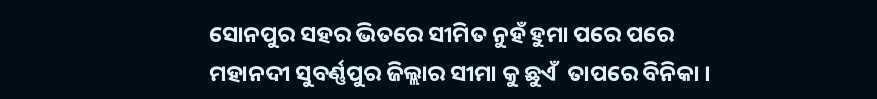ସୋନପୁର ସହର ଭିତରେ ସୀମିତ ନୁହଁ ହୁମା ପରେ ପରେ ମହାନଦୀ ସୁବର୍ଣ୍ଣପୁର ଜିଲ୍ଲାର ସୀମା କୁ ଛୁଏଁ  ତାପରେ ବିନିକା ।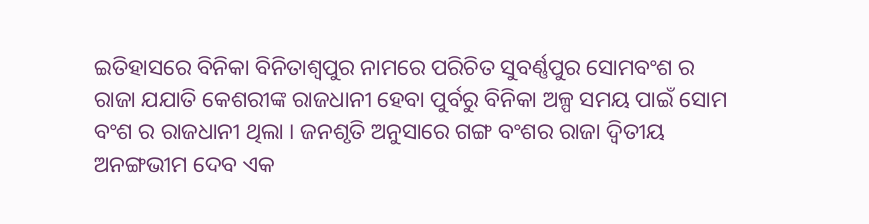ଇତିହାସରେ ବିନିକା ବିନିତାଶ୍ୱପୁର ନାମରେ ପରିଚିତ ସୁବର୍ଣ୍ଣପୁର ସୋମବଂଶ ର ରାଜା ଯଯାତି କେଶରୀଙ୍କ ରାଜଧାନୀ ହେବା ପୁର୍ବରୁ ବିନିକା ଅଳ୍ପ ସମୟ ପାଇଁ ସୋମ ବଂଶ ର ରାଜଧାନୀ ଥିଲା । ଜନଶୃତି ଅନୁସାରେ ଗଙ୍ଗ ବଂଶର ରାଜା ଦ୍ୱିତୀୟ ଅନଙ୍ଗଭୀମ ଦେବ ଏକ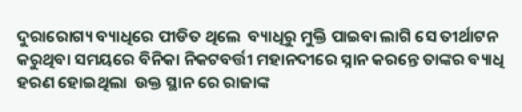ଦୁରାରୋଗ୍ୟ ବ୍ୟାଧିରେ ପୀଡିତ ଥିଲେ  ବ୍ୟାଧିରୁ ମୁକ୍ତି ପାଇବା ଲାଗି ସେ ତୀର୍ଥାଟନ କରୁଥିବା ସମୟରେ ବିନିକା ନିକଟବର୍ତ୍ତୀ ମହାନଦୀରେ ସ୍ନାନ କରନ୍ତେ ତାଙ୍କର ବ୍ୟାଧି ହରଣ ହୋଇଥିଲା  ଉକ୍ତ ସ୍ଥାନ ରେ ରାଜାଙ୍କ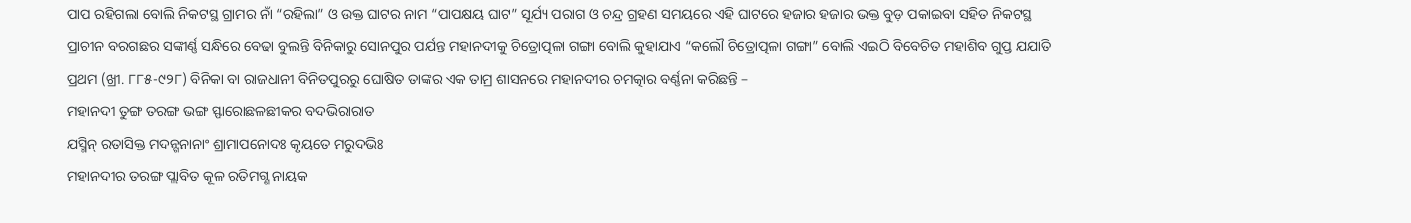ପାପ ରହିଗଲା ବୋଲି ନିକଟସ୍ଥ ଗ୍ରାମର ନାଁ “ରହିଲା” ଓ ଉକ୍ତ ଘାଟର ନାମ “ପାପକ୍ଷୟ ଘାଟ” ସୂର୍ଯ୍ୟ ପରାଗ ଓ ଚନ୍ଦ୍ର ଗ୍ରହଣ ସମୟରେ ଏହି ଘାଟରେ ହଜାର ହଜାର ଭକ୍ତ ବୁଡ଼ ପକାଇବା ସହିତ ନିକଟସ୍ଥ ପ୍ରାଚୀନ ବରଗଛର ସଙ୍କୀର୍ଣ୍ଣ ସନ୍ଧିରେ ବେଢା ବୁଲନ୍ତି ବିନିକାରୁ ସୋନପୁର ପର୍ଯନ୍ତ ମହାନଦୀକୁ ଚିତ୍ରୋତ୍ପଳା ଗଙ୍ଗା ବୋଲି କୁହାଯାଏ “କଲୌ ଚିତ୍ରୋତ୍ପଳା ଗଙ୍ଗା” ବୋଲି ଏଇଠି ବିବେଚିତ ମହାଶିବ ଗୁପ୍ତ ଯଯାତି ପ୍ରଥମ (ଖ୍ରୀ. ୮୮୫-୯୨୮) ବିନିକା ବା ରାଜଧାନୀ ବିନିତପୁରରୁ ଘୋଷିତ ତାଙ୍କର ଏକ ତାମ୍ର ଶାସନରେ ମହାନଦୀର ଚମତ୍କାର ବର୍ଣ୍ଣନା କରିଛନ୍ତି –
ମହାନଦୀ ତୁଙ୍ଗ ତରଙ୍ଗ ଭଙ୍ଗ ସ୍ଫାରୋଛଳଛୀକର ବଦଭିରାରାତ
ଯସ୍ମିନ୍ ରତାସିକ୍ତ ମଦନ୍ଗନାନାଂ ଶ୍ରାମାପନୋଦଃ କୃୟତେ ମରୁଦଭିଃ
ମହାନଦୀର ତରଙ୍ଗ ପ୍ଲାବିତ କୂଳ ରତିମଗ୍ଣ ନାୟକ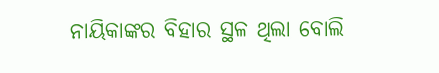ନାୟିକାଙ୍କର ବିହାର ସ୍ଥଳ ଥିଲା ବୋଲି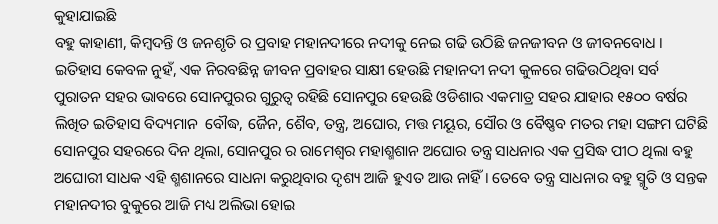କୁହାଯାଇଛି
ବହୁ କାହାଣୀ, କିମ୍ବଦନ୍ତି ଓ ଜନଶୃତି ର ପ୍ରବାହ ମହାନଦୀରେ ନଦୀକୁ ନେଇ ଗଢି ଉଠିଛି ଜନଜୀବନ ଓ ଜୀବନବୋଧ । ଇତିହାସ କେବଳ ନୁହଁ, ଏକ ନିରବଛିନ୍ନ ଜୀବନ ପ୍ରବାହର ସାକ୍ଷୀ ହେଉଛି ମହାନଦୀ ନଦୀ କୁଳରେ ଗଢିଉଠିଥିବା ସର୍ବ ପୁରାତନ ସହର ଭାବରେ ସୋନପୁରର ଗୁରୁତ୍ୱ ରହିଛି ସୋନପୁର ହେଉଛି ଓଡିଶାର ଏକମାତ୍ର ସହର ଯାହାର ୧୫୦୦ ବର୍ଷର ଲିଖିତ ଇତିହାସ ବିଦ୍ୟମାନ  ବୌଦ୍ଧ, ଜୈନ, ଶୈବ, ତନ୍ତ୍ର, ଅଘୋର, ମତ୍ତ ମୟୂର, ସୌର ଓ ବୈଷ୍ଣବ ମତର ମହା ସଙ୍ଗମ ଘଟିଛି ସୋନପୁର ସହରରେ ଦିନ ଥିଲା, ସୋନପୁର ର ରାମେଶ୍ୱର ମହାଶ୍ମଶାନ ଅଘୋର ତନ୍ତ୍ର ସାଧନାର ଏକ ପ୍ରସିଦ୍ଧ ପୀଠ ଥିଲା ବହୁ ଅଘୋରୀ ସାଧକ ଏହି ଶ୍ମଶାନରେ ସାଧନା କରୁଥିବାର ଦୃଶ୍ୟ ଆଜି ହୁଏତ ଆଉ ନାହିଁ । ତେବେ ତନ୍ତ୍ର ସାଧନାର ବହୁ ସ୍ମୃତି ଓ ସନ୍ତକ ମହାନଦୀର ବୁକୁରେ ଆଜି ମଧ୍ୟ ଅଲିଭା ହୋଇ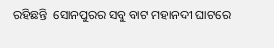ରହିଛନ୍ତି  ସୋନପୁରର ସବୁ ବାଟ ମହାନଦୀ ଘାଟରେ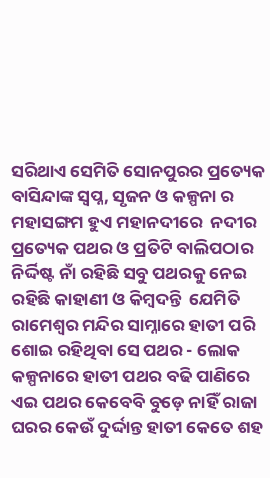ସରିଥାଏ ସେମିତି ସୋନପୁରର ପ୍ରତ୍ୟେକ ବାସିନ୍ଦାଙ୍କ ସ୍ବପ୍ନ, ସୃଜନ ଓ କଳ୍ପନା ର ମହାସଙ୍ଗମ ହୁଏ ମହାନଦୀରେ  ନଦୀର ପ୍ରତ୍ୟେକ ପଥର ଓ ପ୍ରତିଟି ବାଲିପଠାର ନିର୍ଦ୍ଦିଷ୍ଟ ନାଁ ରହିଛି ସବୁ ପଥରକୁ ନେଇ ରହିଛି କାହାଣୀ ଓ କିମ୍ବଦନ୍ତି  ଯେମିତି ରାମେଶ୍ୱର ମନ୍ଦିର ସାମ୍ନାରେ ହାତୀ ପରି ଶୋଇ ରହିଥିବା ସେ ପଥର - ଲୋକ କଳ୍ପନାରେ ହାତୀ ପଥର ବଢି ପାଣିରେ ଏଇ ପଥର କେବେବି ବୁଡ଼େ ନାହିଁ ରାଜା ଘରର କେଉଁ ଦୁର୍ଦ୍ଦାନ୍ତ ହାତୀ କେତେ ଶହ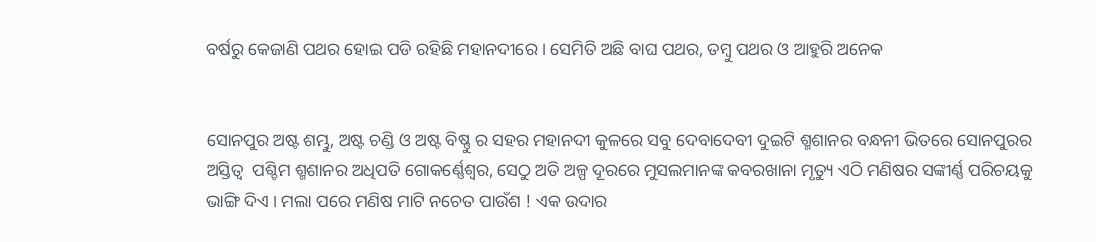ବର୍ଷରୁ କେଜାଣି ପଥର ହୋଇ ପଡି ରହିଛି ମହାନଦୀରେ । ସେମିତି ଅଛି ବାଘ ପଥର, ତମ୍ବୁ ପଥର ଓ ଆହୁରି ଅନେକ


ସୋନପୁର ଅଷ୍ଟ ଶମ୍ଭୁ, ଅଷ୍ଟ ଚଣ୍ଡି ଓ ଅଷ୍ଟ ବିଷ୍ଣୁ ର ସହର ମହାନଦୀ କୁଳରେ ସବୁ ଦେବାଦେବୀ ଦୁଇଟି ଶ୍ମଶାନର ବନ୍ଧନୀ ଭିତରେ ସୋନପୁରର ଅସ୍ତିତ୍ୱ  ପଶ୍ଚିମ ଶ୍ମଶାନର ଅଧିପତି ଗୋକର୍ଣ୍ଣେଶ୍ୱର, ସେଠୁ ଅତି ଅଳ୍ପ ଦୂରରେ ମୁସଲମାନଙ୍କ କବରଖାନା ମୃତ୍ୟୁ ଏଠି ମଣିଷର ସଙ୍କୀର୍ଣ୍ଣ ପରିଚୟକୁ ଭାଙ୍ଗି ଦିଏ । ମଲା ପରେ ମଣିଷ ମାଟି ନଚେତ ପାଉଁଶ ! ଏକ ଉଦାର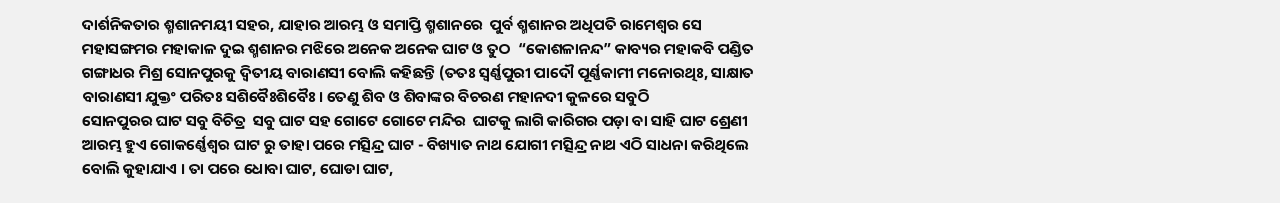ଦାର୍ଶନିକତାର ଶ୍ମଶାନମୟୀ ସହର, ଯାହାର ଆରମ୍ଭ ଓ ସମାପ୍ତି ଶ୍ମଶାନରେ  ପୁର୍ବ ଶ୍ମଶାନର ଅଧିପତି ରାମେଶ୍ୱର ସେ ମହାସଙ୍ଗମର ମହାକାଳ ଦୁଇ ଶ୍ମଶାନର ମଝିରେ ଅନେକ ଅନେକ ଘାଟ ଓ ତୁଠ  “କୋଶଳାନନ୍ଦ” କାବ୍ୟର ମହାକବି ପଣ୍ଡିତ ଗଙ୍ଗାଧର ମିଶ୍ର ସୋନପୁରକୁ ଦ୍ବିତୀୟ ବାରାଣସୀ ବୋଲି କହିଛନ୍ତି (ତତଃ ସ୍ବର୍ଣ୍ଣପୁରୀ ପାଦୌ ପୂର୍ଣ୍ଣକାମୀ ମନୋରଥିଃ, ସାକ୍ଷାତ ବାରାଣସୀ ଯୁକ୍ତଂ ପରିତଃ ସଶିବୈଃଶିବୈଃ। ତେଣୁ ଶିବ ଓ ଶିବାଙ୍କର ବିଚରଣ ମହାନଦୀ କୁଳରେ ସବୁଠି
ସୋନପୁରର ଘାଟ ସବୁ ବିଚିତ୍ର  ସବୁ ଘାଟ ସହ ଗୋଟେ ଗୋଟେ ମନ୍ଦିର  ଘାଟକୁ ଲାଗି କାରିଗର ପଡ଼ା ବା ସାହି ଘାଟ ଶ୍ରେଣୀ ଆରମ୍ଭ ହୁଏ ଗୋକର୍ଣ୍ଣେଶ୍ୱର ଘାଟ ରୁ ତାହା ପରେ ମତ୍ସିନ୍ଦ୍ର ଘାଟ - ବିଖ୍ୟାତ ନାଥ ଯୋଗୀ ମତ୍ସିନ୍ଦ୍ର ନାଥ ଏଠି ସାଧନା କରିଥିଲେ ବୋଲି କୁହାଯାଏ । ତା ପରେ ଧୋବା ଘାଟ, ଘୋଡା ଘାଟ,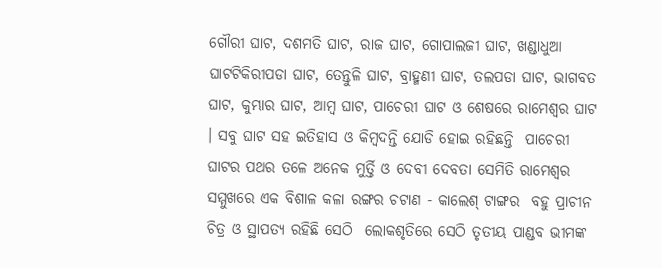ଗୌରୀ ଘାଟ, ଦଶମତି ଘାଟ, ରାଜ ଘାଟ, ଗୋପାଲଜୀ ଘାଟ, ଖଣ୍ଡାଧୁଆ ଘାଟଟିକିରୀପଡା ଘାଟ, ତେନ୍ତୁଳି ଘାଟ, ବ୍ରାହ୍ମଣୀ ଘାଟ, ତଲପଡା ଘାଟ, ଭାଗବତ ଘାଟ, କୁମ୍ଭାର ଘାଟ, ଆମ୍ବ ଘାଟ, ପାଚେରୀ ଘାଟ ଓ ଶେଷରେ ରାମେଶ୍ୱର ଘାଟ । ସବୁ ଘାଟ ସହ ଇତିହାସ ଓ କିମ୍ବଦନ୍ତି ଯୋଡି ହୋଇ ରହିଛନ୍ତି  ପାଚେରୀ ଘାଟର ପଥର ତଳେ ଅନେକ ମୁର୍ତ୍ତି ଓ ଦେବୀ ଦେବତା ସେମିତି ରାମେଶ୍ୱର ସମ୍ମୁଖରେ ଏକ ବିଶାଳ କଳା ରଙ୍ଗର ଚଟାଣ - କାଲେଶ୍ ଟାଙ୍ଗର  ବହୁ ପ୍ରାଚୀନ ଚିତ୍ର ଓ ସ୍ଥାପତ୍ୟ ରହିଛି ସେଠି  ଲୋକଶୃତିରେ ସେଠି ତୃତୀୟ ପାଣ୍ଡବ ଭୀମଙ୍କ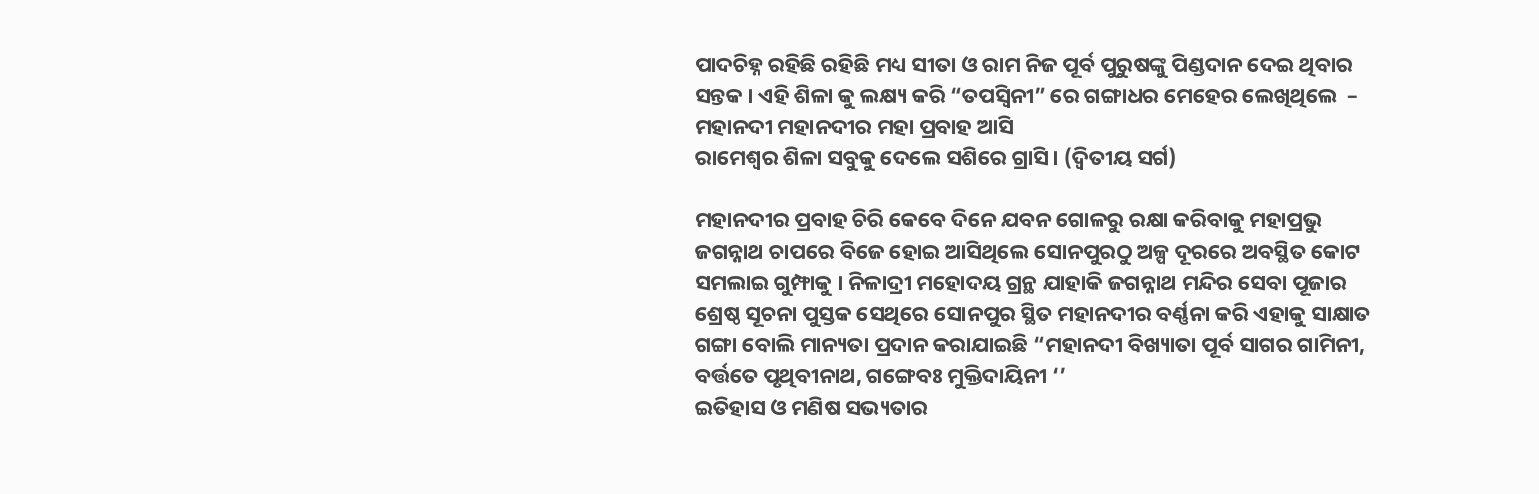ପାଦଚିହ୍ନ ରହିଛି ରହିଛି ମଧ୍ୟ ସୀତା ଓ ରାମ ନିଜ ପୂର୍ବ ପୁରୁଷଙ୍କୁ ପିଣ୍ଡଦାନ ଦେଇ ଥିବାର ସନ୍ତକ । ଏହି ଶିଳା କୁ ଲକ୍ଷ୍ୟ କରି “ତପସ୍ୱିନୀ” ରେ ଗଙ୍ଗାଧର ମେହେର ଲେଖିଥିଲେ  –
ମହାନଦୀ ମହାନଦୀର ମହା ପ୍ରବାହ ଆସି
ରାମେଶ୍ୱର ଶିଳା ସବୁକୁ ଦେଲେ ସଶିରେ ଗ୍ରାସି। (ଦ୍ୱିତୀୟ ସର୍ଗ)

ମହାନଦୀର ପ୍ରବାହ ଚିରି କେବେ ଦିନେ ଯବନ ଗୋଳରୁ ରକ୍ଷା କରିବାକୁ ମହାପ୍ରଭୁ ଜଗନ୍ନାଥ ଚାପରେ ବିଜେ ହୋଇ ଆସିଥିଲେ ସୋନପୁରଠୁ ଅଳ୍ପ ଦୂରରେ ଅବସ୍ଥିତ କୋଟ ସମଲାଇ ଗୁମ୍ଫାକୁ । ନିଳାଦ୍ରୀ ମହୋଦୟ ଗ୍ରନ୍ଥ ଯାହାକି ଜଗନ୍ନାଥ ମନ୍ଦିର ସେବା ପୂଜାର ଶ୍ରେଷ୍ଠ ସୂଚନା ପୁସ୍ତକ ସେଥିରେ ସୋନପୁର ସ୍ଥିତ ମହାନଦୀର ବର୍ଣ୍ଣନା କରି ଏହାକୁ ସାକ୍ଷାତ ଗଙ୍ଗା ବୋଲି ମାନ୍ୟତା ପ୍ରଦାନ କରାଯାଇଛି “ମହାନଦୀ ବିଖ୍ୟାତା ପୂର୍ବ ସାଗର ଗାମିନୀ, ବର୍ତ୍ତତେ ପୃଥିବୀନାଥ, ଗଙ୍ଗେବଃ ମୁକ୍ତିଦାୟିନୀ ‘’
ଇତିହାସ ଓ ମଣିଷ ସଭ୍ୟତାର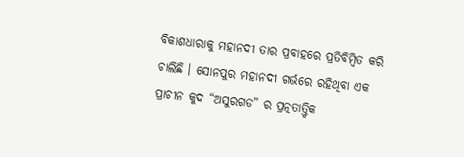ବିକାଶଧାରାକୁ ମହାନଦୀ ତାର ପ୍ରବାହରେ ପ୍ରତିବିମ୍ବିତ କରି ଚାଲିଛି । ସୋନପୁର ମହାନଦୀ ଗର୍ଭରେ ରହିଥିବା ଏକ ପ୍ରାଚୀନ କୁଦ “ଅସୁରଗଡ” ର ପ୍ରତ୍ନତାତ୍ତ୍ୱିକ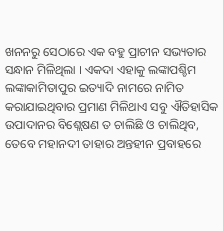ଖନନରୁ ସେଠାରେ ଏକ ବହୁ ପ୍ରାଚୀନ ସଭ୍ୟତାର ସନ୍ଧାନ ମିଳିଥିଲା । ଏକଦା ଏହାକୁ ଲଙ୍କାପଶ୍ଚିମ ଲଙ୍କାକାମିତାପୁର ଇତ୍ୟାଦି ନାମରେ ନାମିତ କରାଯାଇଥିବାର ପ୍ରମାଣ ମିଳିଥାଏ ସବୁ ଐତିହାସିକ ଉପାଦାନର ବିଶ୍ଲେଷଣ ତ ଚାଲିଛି ଓ ଚାଲିଥିବ, ତେବେ ମହାନଦୀ ତାହାର ଅନ୍ତହୀନ ପ୍ରବାହରେ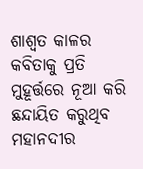ଶାଶ୍ୱତ କାଳର କବିତାକୁ ପ୍ରତି ମୁହୂର୍ତ୍ତରେ ନୂଆ କରି ଛନ୍ଦାୟିତ କରୁଥିବ ମହାନଦୀର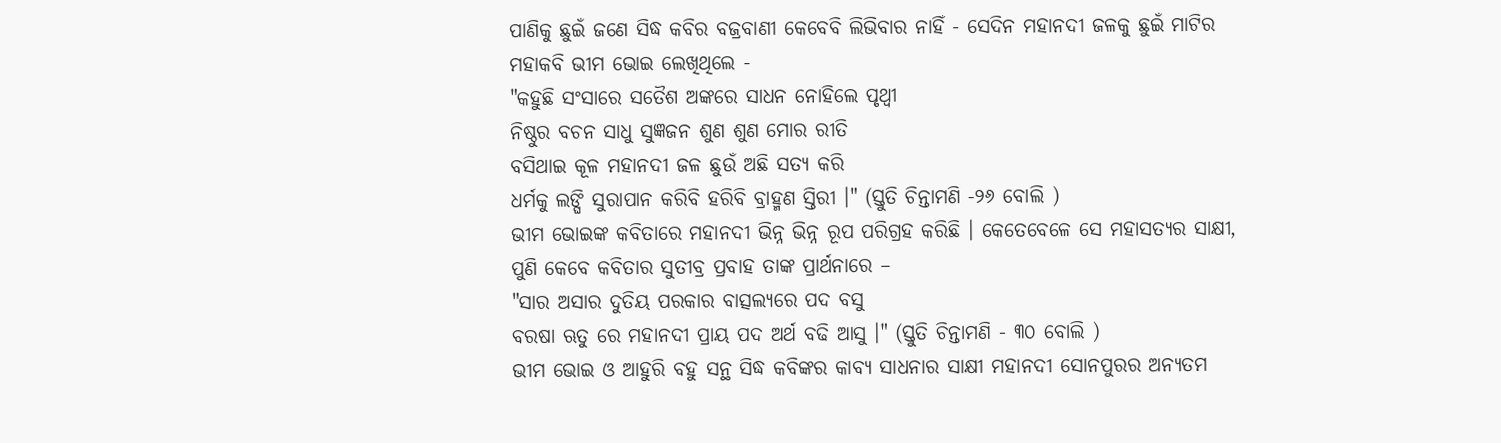ପାଣିକୁ ଛୁଇଁ ଜଣେ ସିଦ୍ଧ କବିର ବଜ୍ରବାଣୀ କେବେବି ଲିଭିବାର ନାହିଁ - ସେଦିନ ମହାନଦୀ ଜଳକୁ ଛୁଇଁ ମାଟିର ମହାକବି ଭୀମ ଭୋଇ ଲେଖିଥିଲେ -
"କହୁଛି ସଂସାରେ ସତୈଶ ଅଙ୍କରେ ସାଧନ ନୋହିଲେ ପୃଥ୍ବୀ
ନିଷ୍ଠୁର ବଚନ ସାଧୁ ସୁଜ୍ଞଜନ ଶୁଣ ଶୁଣ ମୋର ରୀତି
ବସିଥାଇ କୂଳ ମହାନଦୀ ଜଳ ଛୁଉଁ ଅଛି ସତ୍ୟ କରି
ଧର୍ମକୁ ଲଙ୍ଘି ସୁରାପାନ କରିବି ହରିବି ବ୍ରାହ୍ମଣ ସ୍ତିରୀ ।" (ସ୍ତୁତି ଚିନ୍ତାମଣି -୨୬ ବୋଲି )
ଭୀମ ଭୋଇଙ୍କ କବିତାରେ ମହାନଦୀ ଭିନ୍ନ ଭିନ୍ନ ରୂପ ପରିଗ୍ରହ କରିଛି । କେତେବେଳେ ସେ ମହାସତ୍ୟର ସାକ୍ଷୀ, ପୁଣି କେବେ କବିତାର ସୁତୀବ୍ର ପ୍ରବାହ ତାଙ୍କ ପ୍ରାର୍ଥନାରେ –
"ସାର ଅସାର ଦୁତିୟ ପରକାର ବାତ୍ସଲ୍ୟରେ ପଦ ବସୁ
ବରଷା ଋତୁ ରେ ମହାନଦୀ ପ୍ରାୟ ପଦ ଅର୍ଥ ବଢି ଆସୁ ।" (ସ୍ତୁତି ଚିନ୍ତାମଣି - ୩୦ ବୋଲି )
ଭୀମ ଭୋଇ ଓ ଆହୁରି ବହୁ ସନ୍ଥ ସିଦ୍ଧ କବିଙ୍କର କାବ୍ୟ ସାଧନାର ସାକ୍ଷୀ ମହାନଦୀ ସୋନପୁରର ଅନ୍ୟତମ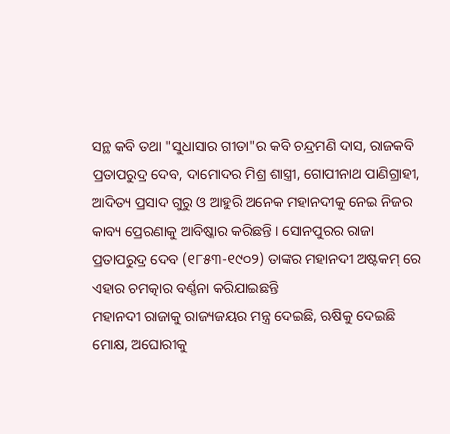ସନ୍ଥ କବି ତଥା "ସୁଧାସାର ଗୀତା"ର କବି ଚନ୍ଦ୍ରମଣି ଦାସ, ରାଜକବି ପ୍ରତାପରୁଦ୍ର ଦେବ, ଦାମୋଦର ମିଶ୍ର ଶାସ୍ତ୍ରୀ, ଗୋପୀନାଥ ପାଣିଗ୍ରାହୀ, ଆଦିତ୍ୟ ପ୍ରସାଦ ଗୁରୁ ଓ ଆହୁରି ଅନେକ ମହାନଦୀକୁ ନେଇ ନିଜର କାବ୍ୟ ପ୍ରେରଣାକୁ ଆବିଷ୍କାର କରିଛନ୍ତି । ସୋନପୁରର ରାଜା ପ୍ରତାପରୁଦ୍ର ଦେବ (୧୮୫୩-୧୯୦୨) ତାଙ୍କର ମହାନଦୀ ଅଷ୍ଟକମ୍ ରେ ଏହାର ଚମତ୍କାର ବର୍ଣ୍ଣନା କରିଯାଇଛନ୍ତି
ମହାନଦୀ ରାଜାକୁ ରାଜ୍ୟଜୟର ମନ୍ତ୍ର ଦେଇଛି, ଋଷିକୁ ଦେଇଛି ମୋକ୍ଷ, ଅଘୋରୀକୁ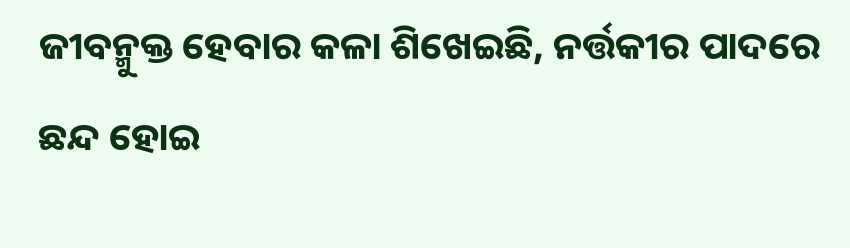ଜୀବନ୍ମୁକ୍ତ ହେବାର କଳା ଶିଖେଇଛି, ନର୍ତ୍ତକୀର ପାଦରେ ଛନ୍ଦ ହୋଇ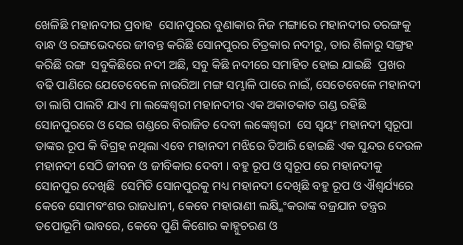ଖେଳିଛି ମହାନଦୀର ପ୍ରବାହ  ସୋନପୁରର ବୁଣାକାର ନିଜ ମଙ୍ଗାରେ ମହାନଦୀର ତରଙ୍ଗକୁ ବାନ୍ଧ ଓ ରଙ୍ଗଭେଦରେ ଜୀବନ୍ତ କରିଛି ସୋନପୁରର ଚିତ୍ରକାର ନଦୀରୁ, ତାର ଶିଳାରୁ ସଙ୍ଗ୍ରହ କରିଛି ରଙ୍ଗ  ସବୁକିଛିରେ ନଦୀ ଅଛି, ସବୁ କିଛି ନଦୀରେ ସମାହିତ ହୋଇ ଯାଇଛି  ପ୍ରଖର ବଢି ପାଣିରେ ଯେତେବେଳେ ନାଉରିଆ ମଙ୍ଗ ସମ୍ଭାଳି ପାରେ ନାଇଁ, ସେତେବେଳେ ମହାନଦୀ ତା ଲାଗି ପାଲଟି ଯାଏ ମା ଲଙ୍କେଶ୍ୱରୀ ମହାନଦୀର ଏକ ଅକାତକାତ ଗଣ୍ଡ ରହିଛି ସୋନପୁରରେ ଓ ସେଇ ଗଣ୍ଡରେ ବିରାଜିତ ଦେବୀ ଲଙ୍କେଶ୍ୱରୀ  ସେ ସ୍ୱୟଂ ମହାନଦୀ ସ୍ୱରୂପା ତାଙ୍କର ରୂପ କି ବିଗ୍ରହ ନଥିଲା ଏବେ ମହାନଦୀ ମଝିରେ ତିଆରି ହୋଇଛି ଏକ ସୁନ୍ଦର ଦେଉଳ  ମହାନଦୀ ସେଠି ଜୀବନ ଓ ଜୀବିକାର ଦେବୀ । ବହୁ ରୂପ ଓ ସ୍ୱରୂପ ରେ ମହାନଦୀକୁ ସୋନପୁର ଦେଖିଛି  ସେମିତି ସୋନପୁରକୁ ମଧ୍ୟ ମହାନଦୀ ଦେଖିଛି ବହୁ ରୂପ ଓ ଐଶ୍ୱର୍ଯ୍ୟରେ  କେବେ ସୋମବଂଶର ରାଜଧାନୀ, କେବେ ମହାରାଣୀ ଲକ୍ଷ୍ମିଂକରାଙ୍କ ବଜ୍ରଯାନ ତନ୍ତ୍ରର ତପୋଭୂମି ଭାବରେ, କେବେ ପୁଣି କିଶୋର କାହ୍ନୁଚରଣ ଓ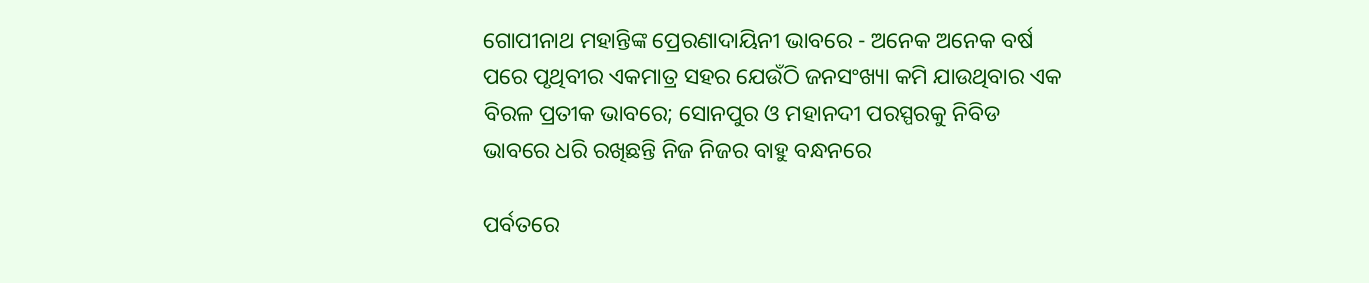ଗୋପୀନାଥ ମହାନ୍ତିଙ୍କ ପ୍ରେରଣାଦାୟିନୀ ଭାବରେ - ଅନେକ ଅନେକ ବର୍ଷ ପରେ ପୃଥିବୀର ଏକମାତ୍ର ସହର ଯେଉଁଠି ଜନସଂଖ୍ୟା କମି ଯାଉଥିବାର ଏକ ବିରଳ ପ୍ରତୀକ ଭାବରେ; ସୋନପୁର ଓ ମହାନଦୀ ପରସ୍ପରକୁ ନିବିଡ ଭାବରେ ଧରି ରଖିଛନ୍ତି ନିଜ ନିଜର ବାହୁ ବନ୍ଧନରେ

ପର୍ବତରେ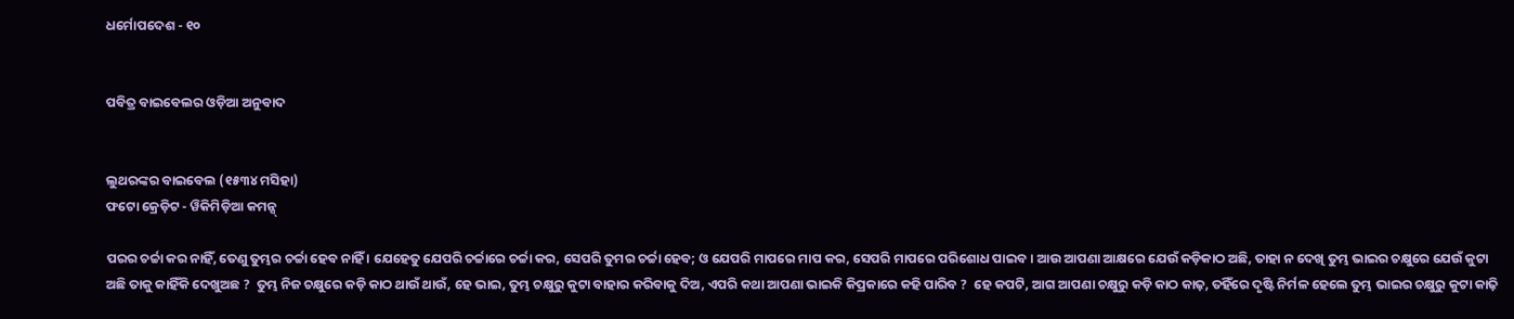ଧର୍ମୋପଦେଶ - ୧୦


ପବିତ୍ର ବାଇବେଲର ଓଡ଼ିଆ ଅନୁବାଦ


ଲୁଥରଙ୍କର ବାଇବେଲ (୧୫୩୪ ମସିହା)
ଫଟୋ କ୍ରେଡ଼ିଟ - ୱିକିମିଡ଼ିଆ କମନ୍ସ୍

ପରର ଚର୍ଚ୍ଚା କର ନାହିଁ, ତେଣୁ ତୁମ୍ଭର ଚର୍ଚ୍ଚା ହେବ ନାହିଁ । ଯେହେତୁ ଯେପରି ଚର୍ଚ୍ଚାରେ ଚର୍ଚ୍ଚା କର, ସେପରି ତୁମର ଚର୍ଚ୍ଚା ହେବ; ଓ ଯେପରି ମାପରେ ମାପ କର, ସେପରି ମାପରେ ପରିଶୋଧ ପାଇବ । ଆଉ ଆପଣା ଆକ୍ଷରେ ଯେଉଁ କଡ଼ିକାଠ ଅଛି, ତାହା ନ ଦେଖି ତୁମ୍ଭ ଭାଇର ଚକ୍ଷୁରେ ଯେଉଁ କୁଟା ଅଛି ତାକୁ କାହିଁକି ଦେଖୁଅଛ ?  ତୁମ୍ଭ ନିଜ ଚକ୍ଷୁରେ କଡ଼ି କାଠ ଥାଉଁ ଥାଉଁ, ହେ ଭାଇ, ତୁମ୍ଭ ଚକ୍ଷୁରୁ କୁଟା ବାହାର କରିବାକୁ ଦିଅ, ଏପରି କଥା ଆପଣା ଭାଇକି କିପ୍ରକାରେ କହି ପାରିବ ?  ହେ କପଟି, ଆଗ ଆପଣା ଚକ୍ଷୁରୁ କଡ଼ି କାଠ କାଢ଼, ତହିଁରେ ଦୃଷ୍ଟି ନିର୍ମଳ ହେଲେ ତୁମ୍ଭ ଭାଇର ଚକ୍ଷୁରୁ କୁଟା କାଢ଼ି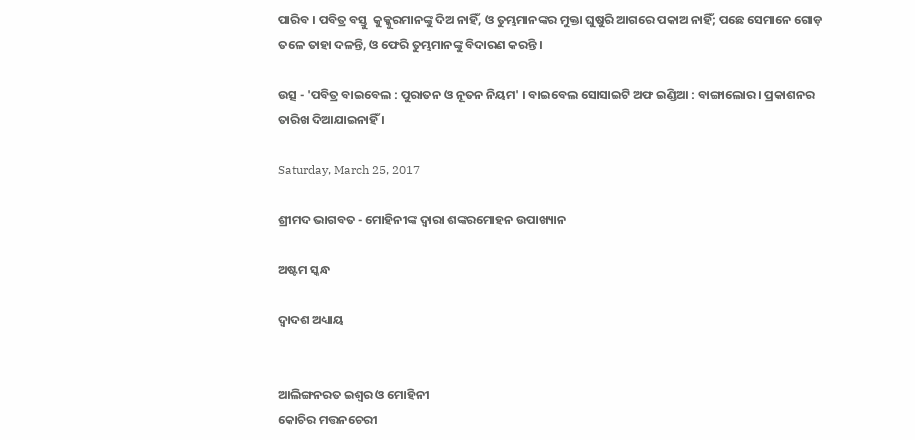ପାରିବ । ପବିତ୍ର ବସ୍ତୁ  କୁକ୍କୁରମାନଙ୍କୁ ଦିଅ ନାହିଁ, ଓ ତୁମ୍ଭମାନଙ୍କର ମୁକ୍ତା ଘୁଷୁରି ଆଗରେ ପକାଅ ନାହିଁ; ପଛେ ସେମାନେ ଗୋଡ଼ ତଳେ ତାହା ଦଳନ୍ତି, ଓ ଫେରି ତୁମ୍ଭମାନଙ୍କୁ ବିଦାରଣ କରନ୍ତି ।

ଉତ୍ସ - 'ପବିତ୍ର ବାଇବେଲ : ପୁରାତନ ଓ ନୂତନ ନିୟମ' । ବାଇବେଲ ସୋସାଇଟି ଅଫ ଇଣ୍ଡିଆ : ବାଙ୍ଗାଲୋର । ପ୍ରକାଶନର ତାରିଖ ଦିଆଯାଇନାହିଁ ।

Saturday, March 25, 2017

ଶ୍ରୀମଦ ଭାଗବତ - ମୋହିନୀଙ୍କ ଦ୍ୱାରା ଶଙ୍କରମୋହନ ଉପାଖ୍ୟାନ

ଅଷ୍ଟମ ସ୍କନ୍ଧ

ଦ୍ୱାଦଶ ଅଧ୍ୟାୟ


ଆଲିଙ୍ଗନରତ ଇଶ୍ୱର ଓ ମୋହିନୀ
କୋଚିର ମତ୍ତନଚେରୀ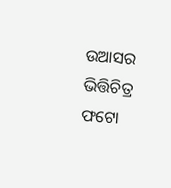ଉଆସର ଭିତ୍ତିଚିତ୍ର
ଫଟୋ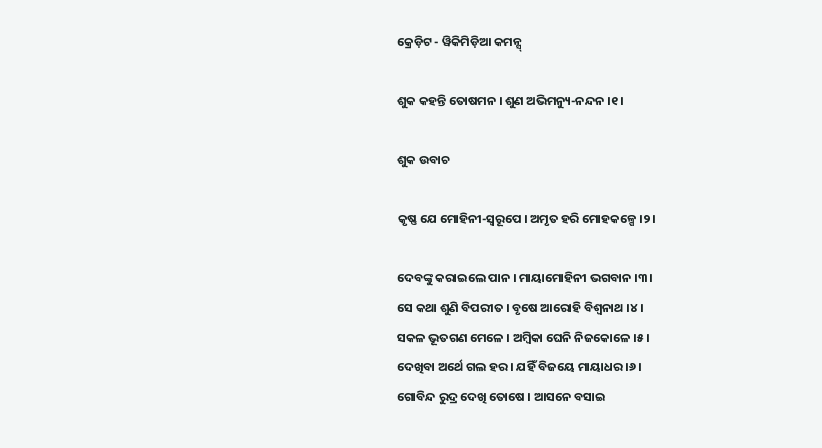କ୍ରେଡ଼ିଟ - ୱିକିମିଡ଼ିଆ କମନ୍ସ୍

ଶୁକ କହନ୍ତି ତୋଷମନ । ଶୁଣ ଅଭିମନ୍ୟୁ-ନନ୍ଦନ ।୧।

ଶୁକ ଉବାଚ

କୃଷ୍ଣ ଯେ ମୋହିନୀ-ସ୍ୱରୂପେ । ଅମୃତ ହରି ମୋହକଳ୍ପେ ।୨।

ଦେବଙ୍କୁ କରାଇଲେ ପାନ । ମାୟାମୋହିନୀ ଭଗବାନ ।୩।
ସେ କଥା ଶୁଣି ବିପରୀତ । ବୃଷେ ଆରୋହି ବିଶ୍ୱନାଥ ।୪।
ସକଳ ଭୂତଗଣ ମେଳେ । ଅମ୍ବିକା ଘେନି ନିଜକୋଳେ ।୫।
ଦେଖିବା ଅର୍ଥେ ଗଲ ହର । ଯହିଁ ବିଜୟେ ମାୟାଧର ।୬।
ଗୋବିନ୍ଦ ରୁଦ୍ର ଦେଖି ତୋଷେ । ଆସନେ ବସାଇ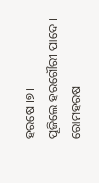ହରଷେ ।୭।
ପୂଜିଲେ ହରଗୌରୀ ପାଦେ । ରୋମହରଷ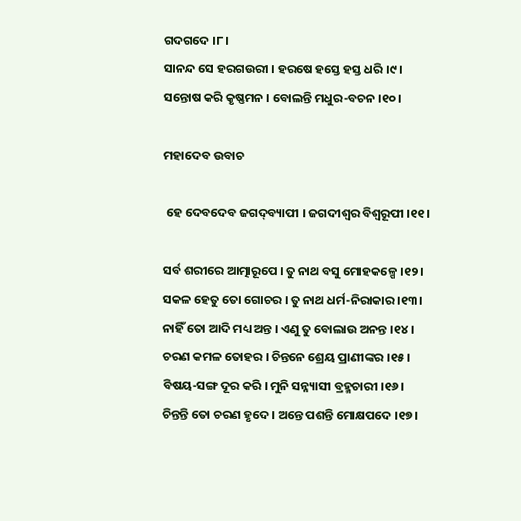ଗଦଗଦେ ।୮।
ସାନନ୍ଦ ସେ ହରଗଉରୀ । ହରଷେ ହସ୍ତେ ହସ୍ତ ଧରି ।୯।
ସନ୍ତୋଷ କରି କୃଷ୍ଣମନ । ବୋଲନ୍ତି ମଧୁର-ବଚନ ।୧୦।

ମହାଦେବ ଉବାଚ

 ହେ ଦେବଦେବ ଜଗଦ୍‌ବ୍ୟାପୀ । ଜଗଦୀଶ୍ୱର ବିଶ୍ୱରୂପୀ ।୧୧।

ସର୍ବ ଶରୀରେ ଆତ୍ମାରୂପେ । ତୁ ନାଥ ବସୁ ମୋହକଳ୍ପେ ।୧୨।
ସକଳ ହେତୁ ତୋ ଗୋଚର । ତୁ ନାଥ ଧର୍ମ-ନିରାକାର ।୧୩।
ନାହିଁ ତୋ ଆଦି ମଧ୍ୟ ଅନ୍ତ । ଏଣୁ ତୁ ବୋଲାଉ ଅନନ୍ତ ।୧୪।
ଚରଣ କମଳ ତୋହର । ଚିନ୍ତନେ ଶ୍ରେୟ ପ୍ରାଣୀଙ୍କର ।୧୫।
ବିଷୟ-ସଙ୍ଗ ଦୂର କରି । ମୁନି ସନ୍ନ୍ୟାସୀ ବ୍ରହ୍ମଚାରୀ ।୧୬।
ଚିନ୍ତନ୍ତି ତୋ ଚରଣ ହୃଦେ । ଅନ୍ତେ ପଶନ୍ତି ମୋକ୍ଷପଦେ ।୧୭।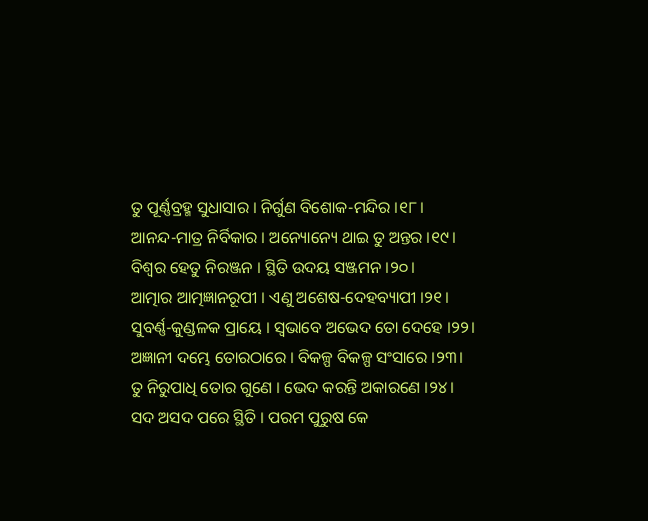ତୁ ପୂର୍ଣ୍ଣବ୍ରହ୍ମ ସୁଧାସାର । ନିର୍ଗୁଣ ବିଶୋକ-ମନ୍ଦିର ।୧୮।
ଆନନ୍ଦ-ମାତ୍ର ନିର୍ବିକାର । ଅନ୍ୟୋନ୍ୟେ ଥାଇ ତୁ ଅନ୍ତର ।୧୯।
ବିଶ୍ୱର ହେତୁ ନିରଞ୍ଜନ । ସ୍ଥିତି ଉଦୟ ସଞ୍ଜମନ ।୨୦।
ଆତ୍ମାର ଆତ୍ମଜ୍ଞାନରୂପୀ । ଏଣୁ ଅଶେଷ-ଦେହବ୍ୟାପୀ ।୨୧।
ସୁବର୍ଣ୍ଣ-କୁଣ୍ଡଳକ ପ୍ରାୟେ । ସ୍ୱଭାବେ ଅଭେଦ ତୋ ଦେହେ ।୨୨।
ଅଜ୍ଞାନୀ ଦମ୍ଭେ ତୋରଠାରେ । ବିକଳ୍ପ ବିକଳ୍ପ ସଂସାରେ ।୨୩।
ତୁ ନିରୁପାଧି ତୋର ଗୁଣେ । ଭେଦ କରନ୍ତି ଅକାରଣେ ।୨୪।
ସଦ ଅସଦ ପରେ ସ୍ଥିତି । ପରମ ପୁରୁଷ କେ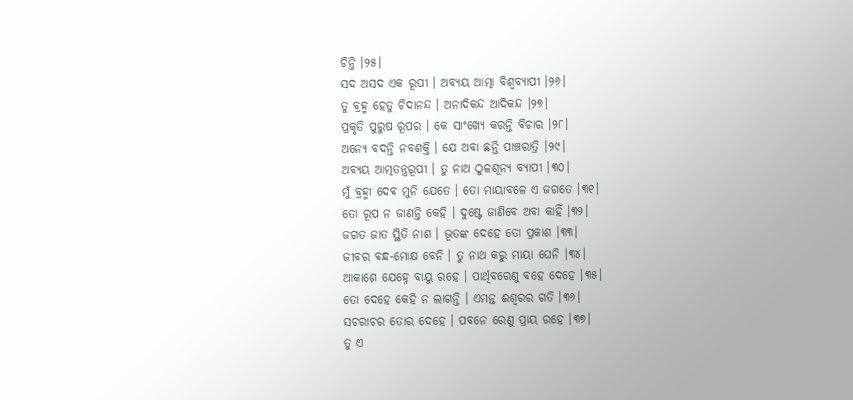ଚିନ୍ତି ।୨୫।
ସଦ ଅସଦ ଏକ ରୂପୀ । ଅବ୍ୟୟ ଆତ୍ମା ବିଶ୍ୱବ୍ୟାପୀ ।୨୬।
ତୁ ବ୍ରହ୍ମ ହେତୁ ଚିଦାନନ୍ଦ । ଅନାଦିକନ୍ଦ ଆଦିକନ୍ଦ ।୨୭।
ପ୍ରକୃତି ପୁରୁଷ ରୂପର । କେ ସାଂଖ୍ୟେ କରନ୍ତି ବିଚାର ।୨୮।
ଅନ୍ୟେ ବଦନ୍ତି ନବଶକ୍ତି । ଯେ ଅବା ଛନ୍ତି ପାଞ୍ଚରାତ୍ରି ।୨୯।
ଅବ୍ୟୟ ଆତ୍ମତନ୍ତ୍ରରୂପୀ । ତୁ ନାଥ ଠୁଳଶୂନ୍ୟ ବ୍ୟାପୀ ।୩୦।
ମୁଁ ବ୍ରହ୍ମା ଦେବ ମୁନି ଯେତେ । ତୋ ମାୟାବଳେ ଏ ଜଗତେ ।୩୧।
ତୋ ରୂପ ନ ଜାଣନ୍ତି କେହି । ଦୁଷ୍ଟେ ଜାଣିବେ ଅବା କାହିଁ ।୩୨।
ଜଗତ ଜାତ ସ୍ଥିତି ନାଶ । ଭୂତଙ୍କ ଦେହେ ତୋ ପ୍ରକାଶ ।୩୩।
ଜୀବର ବନ୍ଧ-ମୋକ୍ଷ ବେନି । ତୁ ନାଥ କରୁ ମାୟା ଘେନି ।୩୪।
ଆକାଶେ ଯେହ୍ନେ ବାୟୁ ରହେ । ପାର୍ଥିବରେଣୁ ବହେ ଦେହେ ।୩୫।
ତୋ ଦେହେ କେହି ନ ଲାଗନ୍ତି । ଏମନ୍ତ ଈଶ୍ୱରର ଗତି ।୩୬।
ସଚରାଚର ତୋର ଦେହେ । ପବନେ ରେଣୁ ପ୍ରାୟ ରହେ ।୩୭।
ତୁ ଏ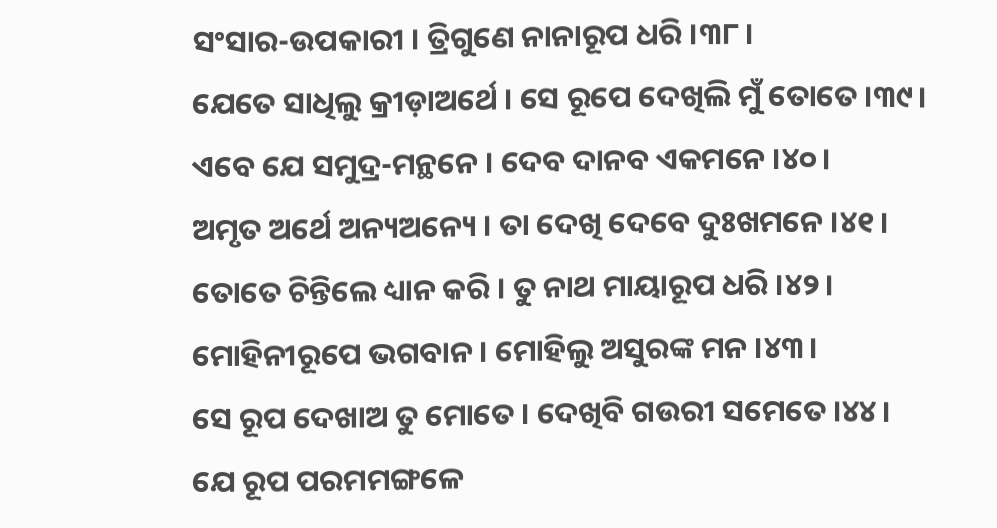ସଂସାର-ଉପକାରୀ । ତ୍ରିଗୁଣେ ନାନାରୂପ ଧରି ।୩୮।
ଯେତେ ସାଧିଲୁ କ୍ରୀଡ଼ାଅର୍ଥେ । ସେ ରୂପେ ଦେଖିଲି ମୁଁ ତୋତେ ।୩୯।
ଏବେ ଯେ ସମୁଦ୍ର-ମନ୍ଥନେ । ଦେବ ଦାନବ ଏକମନେ ।୪୦।
ଅମୃତ ଅର୍ଥେ ଅନ୍ୟଅନ୍ୟେ । ତା ଦେଖି ଦେବେ ଦୁଃଖମନେ ।୪୧।
ତୋତେ ଚିନ୍ତିଲେ ଧ୍ୟାନ କରି । ତୁ ନାଥ ମାୟାରୂପ ଧରି ।୪୨।
ମୋହିନୀରୂପେ ଭଗବାନ । ମୋହିଲୁ ଅସୁରଙ୍କ ମନ ।୪୩।
ସେ ରୂପ ଦେଖାଅ ତୁ ମୋତେ । ଦେଖିବି ଗଉରୀ ସମେତେ ।୪୪।
ଯେ ରୂପ ପରମମଙ୍ଗଳେ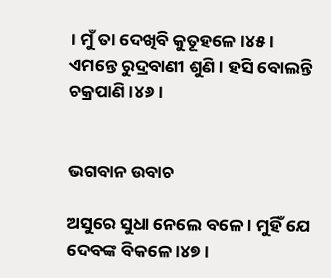। ମୁଁ ତା ଦେଖିବି କୁତୂହଳେ ।୪୫।
ଏମନ୍ତେ ରୁଦ୍ରବାଣୀ ଶୁଣି । ହସି ବୋଲନ୍ତି ଚକ୍ରପାଣି ।୪୬।


ଭଗବାନ ଉବାଚ

ଅସୁରେ ସୁଧା ନେଲେ ବଳେ । ମୁହିଁ ଯେ ଦେବଙ୍କ ବିକଳେ ।୪୭।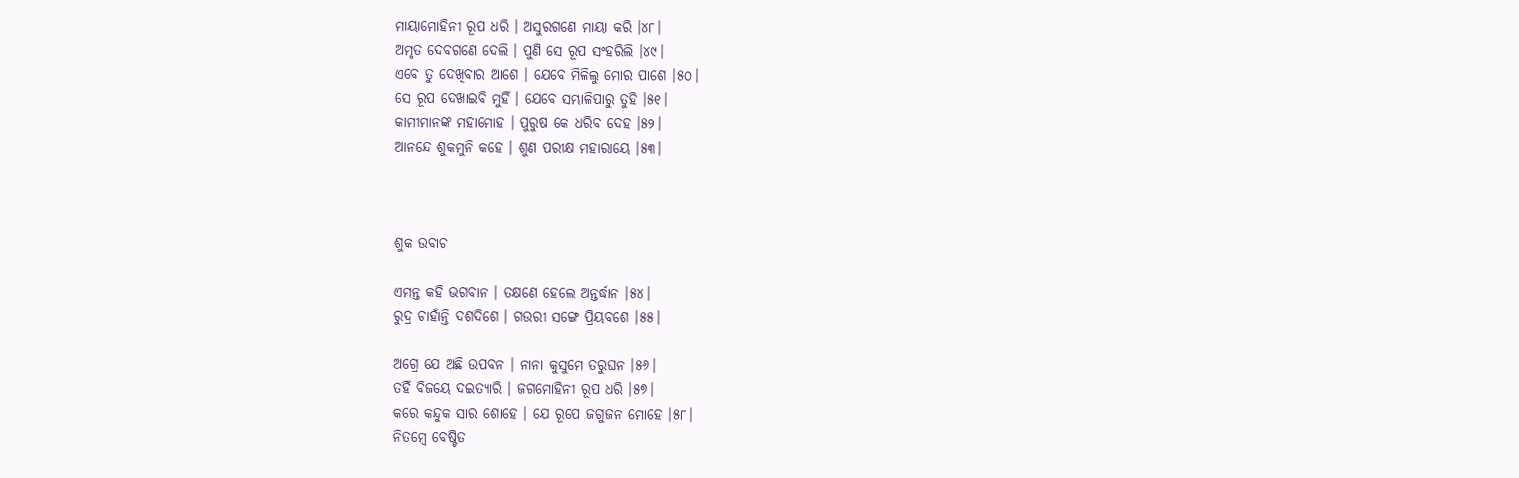ମାୟାମୋହିନୀ ରୂପ ଧରି । ଅସୁରଗଣେ ମାୟା କରି ।୪୮।
ଅମୃତ ଦେବଗଣେ ଦେଲି । ପୁଣି ସେ ରୂପ ସଂହରିଲି ।୪୯।
ଏବେ ତୁ ଦେଖିବାର ଆଶେ । ଯେବେ ମିଳିଲୁ ମୋର ପାଶେ ।୫୦।
ସେ ରୂପ ଦେଖାଇବି ମୁହିଁ । ଯେବେ ସମ୍ଭାଳିପାରୁ ତୁହି ।୫୧।
କାମୀମାନଙ୍କ ମହାମୋହ । ପୁରୁଷ କେ ଧରିବ ଦେହ ।୫୨।
ଆନନ୍ଦେ ଶୁକମୁନି କହେ । ଶୁଣ ପରୀକ୍ଷ ମହାରାୟେ ।୫୩।



ଶୁକ ଉବାଚ

ଏମନ୍ତ କହି ଭଗବାନ । ତକ୍ଷଣେ ହେଲେ ଅନ୍ତର୍ଦ୍ଧାନ ।୫୪।
ରୁଦ୍ର ଚାହାଁନ୍ତି ଦଶଦିଶେ । ଗଉରୀ ସଙ୍ଗେ ପ୍ରିୟବଶେ ।୫୫।

ଅଗ୍ରେ ଯେ ଅଛି ଉପବନ । ନାନା କୁସୁମେ ତରୁଘନ ।୫୬।
ତହିଁ ବିଜୟେ ଦଇତ୍ୟାରି । ଜଗମୋହିନୀ ରୂପ ଧରି ।୫୭।
କରେ କନ୍ଦୁକ ସାର ଶୋହେ । ଯେ ରୂପେ ଜଗୁଜନ ମୋହେ ।୫୮।
ନିତମ୍ବେ ବେଷ୍ଟିତ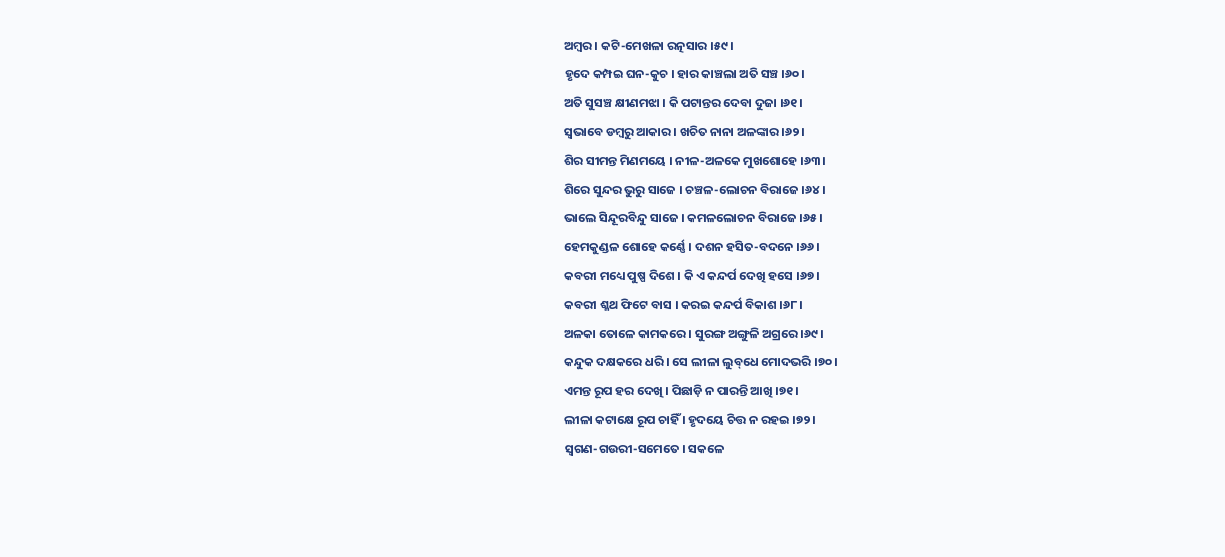ଅମ୍ବର । କଟି-ମେଖଳା ରତ୍ନସାର ।୫୯।
ହୃଦେ କମ୍ପଇ ଘନ-କୁଚ । ହାର କାଞ୍ଚଲା ଅତି ସଞ୍ଚ ।୬୦।
ଅତି ସୁସଞ୍ଚ କ୍ଷୀଣମଝା । କି ପଟାନ୍ତର ଦେବା ଦୁଜା ।୬୧।
ସ୍ୱଭାବେ ଡମ୍ବରୁ ଆକାର । ଖଚିତ ନାନା ଅଳଙ୍କାର ।୬୨।
ଶିର ସୀମନ୍ତ ମିଣମୟେ । ନୀଳ-ଅଳକେ ମୁଖଶୋହେ ।୬୩।
ଶିରେ ସୁନ୍ଦର ଭୁରୁ ସାଜେ । ଚଞ୍ଚଳ-ଲୋଚନ ବିରାଜେ ।୬୪।
ଭାଲେ ସିନ୍ଦୂରବିନ୍ଦୁ ସାଜେ । କମଳଲୋଚନ ବିରାଜେ ।୬୫।
ହେମକୁଣ୍ଡଳ ଶୋହେ କର୍ଣ୍ଣେ । ଦଶନ ହସିତ-ବଦନେ ।୬୬।
କବରୀ ମଧ୍ୟେ ପୁଷ୍ପ ଦିଶେ । କି ଏ କନ୍ଦର୍ପ ଦେଖି ହସେ ।୬୭।
କବରୀ ଶ୍ଳଥ ଫିଟେ ବାସ । କରଇ କନ୍ଦର୍ପ ବିକାଶ ।୬୮।
ଅଳକା ତୋଳେ କାମକରେ । ସୁରଙ୍ଗ ଅଙ୍ଗୁଳି ଅଗ୍ରରେ ।୬୯।
କନ୍ଦୁକ ଦକ୍ଷକରେ ଧରି । ସେ ଲୀଳା ଲୁବ୍‌ଧେ ମୋଦଭରି ।୭୦।
ଏମନ୍ତ ରୂପ ହର ଦେଖି । ପିଛାଡ଼ି ନ ପାରନ୍ତି ଆଖି ।୭୧।
ଲୀଳା କଟାକ୍ଷେ ରୂପ ଚାହିଁ । ହୃଦୟେ ଚିତ୍ତ ନ ରହଇ ।୭୨।
ସ୍ୱଗଣ-ଗଉରୀ-ସମେତେ । ସକଳେ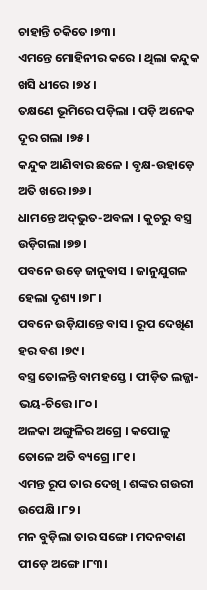ଚାହାନ୍ତି ଚକିତେ ।୭୩।
ଏମନ୍ତେ ମୋହିନୀର କରେ । ଥିଲା କନ୍ଦୁକ ଖସି ଧୀରେ ।୭୪।
ତକ୍ଷଣେ ଭୂମିରେ ପଡ଼ିଲା । ପଡ଼ି ଅନେକ ଦୂର ଗଲା ।୭୫।
କନ୍ଦୁକ ଆଣିବାର ଛଳେ । ବୃକ୍ଷ-ଉହାଡ଼େ ଅତି ଖରେ ।୭୬।
ଧାମନ୍ତେ ଅଦ୍‌ଭୁତ-ଅବଳା । କୁଚରୁ ବସ୍ତ୍ର ଉଡ଼ିଗଲା ।୭୭।
ପବନେ ଉଡ଼େ ଜାନୁବାସ । ଜାନୁଯୁଗଳ ହେଲା ଦୃଶ୍ୟ ।୭୮।
ପବନେ ଉଡ଼ିଯାନ୍ତେ ବାସ । ରୂପ ଦେଖିଣ ହର ବଶ ।୭୯।
ବସ୍ତ୍ର ତୋଳନ୍ତି ବାମହସ୍ତେ । ପୀଡ଼ିତ ଲଜ୍ଜା-ଭୟ-ଚିତ୍ତେ ।୮୦।
ଅଳକା ଅଙ୍ଗୁଳିର ଅଗ୍ରେ । କପୋଳୁ ତୋଳେ ଅତି ବ୍ୟଗ୍ରେ ।୮୧।
ଏମନ୍ତ ରୂପ ତାର ଦେଖି । ଶଙ୍କର ଗଉରୀ ଉପେକ୍ଷି ।୮୨।
ମନ ବୁଡ଼ିଲା ତାର ସଙ୍ଗେ । ମଦନବାଣ ପୀଡ଼େ ଅଙ୍ଗେ ।୮୩।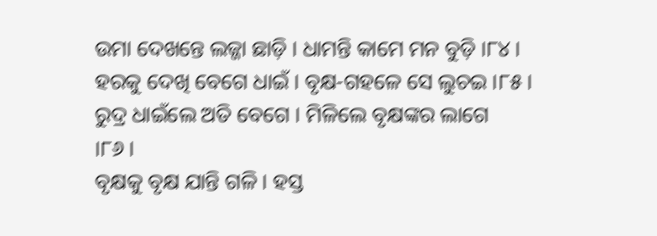ଉମା ଦେଖନ୍ତେ ଲଜ୍ଜା ଛାଡ଼ି । ଧାମନ୍ତି କାମେ ମନ ବୁଡ଼ି ।୮୪।
ହରକୁ ଦେଖି ବେଗେ ଧାଇଁ । ବୃକ୍ଷ-ଗହଳେ ସେ ଲୁଚଇ ।୮୫।
ରୁଦ୍ର ଧାଇଁଲେ ଅତି ବେଗେ । ମିଳିଲେ ବୃକ୍ଷଙ୍କର ଲାଗେ ।୮୬।
ବୃକ୍ଷକୁ ବୃକ୍ଷ ଯାନ୍ତି ଗଳି । ହସ୍ତ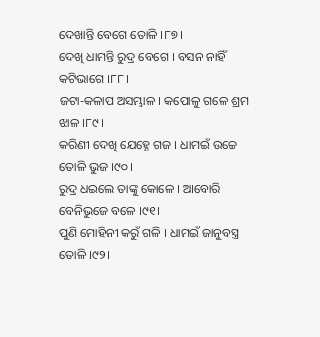ଦେଖାନ୍ତି ବେଗେ ତୋଳି ।୮୭।
ଦେଖି ଧାମନ୍ତି ରୁଦ୍ର ବେଗେ । ବସନ ନାହିଁ କଟିଭାଗେ ।୮୮।
ଜଟା-କଳାପ ଅସମ୍ଭାଳ । କପୋଳୁ ଗଳେ ଶ୍ରମ ଝାଳ ।୮୯।
କରିଣୀ ଦେଖି ଯେହ୍ନେ ଗଜ । ଧାମଇଁ ଉଚ୍ଚେ ତୋଳି ଭୁଜ ।୯୦।
ରୁଦ୍ର ଧଇଲେ ତାଙ୍କୁ କୋଳେ । ଆବୋରି ବେନିଭୁଜେ ବଳେ ।୯୧।
ପୁଣି ମୋହିନୀ କରୁଁ ଗଳି । ଧାମଇଁ ଜାନୁବସ୍ତ୍ର ତୋଳି ।୯୨।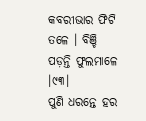କବରୀଭାର ଫିଟି ତଳେ । ବିଞ୍ଚି ପଡ଼ନ୍ତି ଫୁଲମାଳେ ।୯୩।
ପୁଣି ଧରନ୍ତେ ହର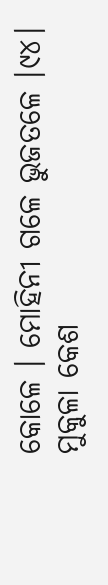କୋଳେ । ମୋହିନୀ ଗଳେ ଭୁଜତଳେ ।୯୪।
ମୁକୁଳା କେଶ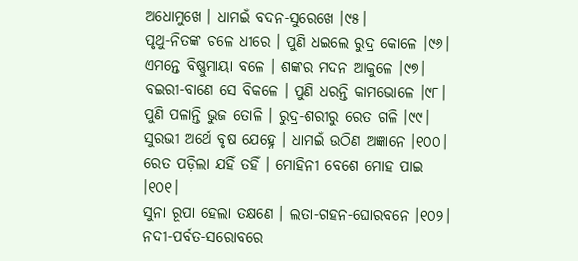ଅଧୋମୁଖେ । ଧାମଇଁ ବଦନ-ସୁରେଖେ ।୯୫।
ପୃଥୁ-ନିତଙ୍କ ଚଳେ ଧୀରେ । ପୁଣି ଧଇଲେ ରୁଦ୍ର କୋଳେ ।୯୬।
ଏମନ୍ତେ ବିଷ୍ଣୁମାୟା ବଳେ । ଶଙ୍କର ମଦନ ଆକୁଳେ ।୯୭।
ବଇରୀ-ବାଣେ ସେ ବିକଳେ । ପୁଣି ଧରନ୍ତି କାମଭୋଳେ ।୯୮।
ପୁଣି ପଳାନ୍ତି ଭୁଜ ତୋଳି । ରୁଦ୍ର-ଶରୀରୁ ରେତ ଗଳି ।୯୯।
ସୁରଭୀ ଅର୍ଥେ ବୃଷ ଯେହ୍ନେ । ଧାମଇଁ ଉଠିଣ ଅଜ୍ଞାନେ ।୧୦୦।
ରେତ ପଡ଼ିଲା ଯହିଁ ତହିଁ । ମୋହିନୀ ବେଶେ ମୋହ ପାଇ ।୧୦୧।
ସୁନା ରୂପା ହେଲା ତକ୍ଷଣେ । ଲତା-ଗହନ-ଘୋରବନେ ।୧୦୨।
ନଦୀ-ପର୍ବତ-ସରୋବରେ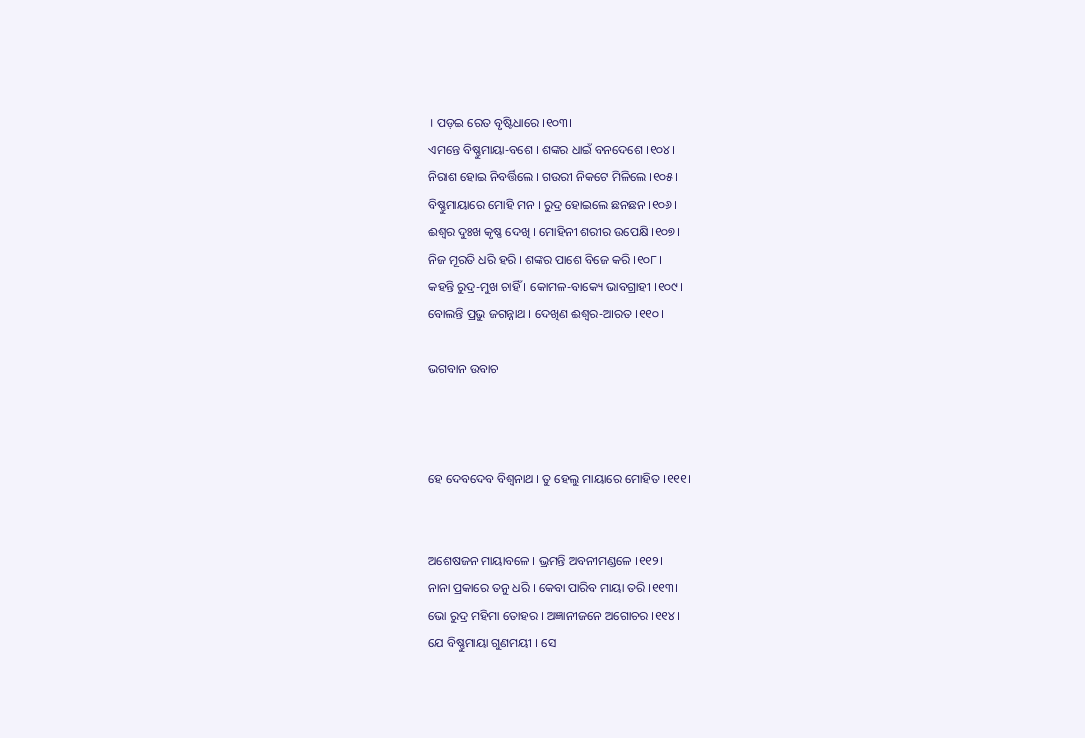। ପଡ଼ଇ ରେତ ବୃଷ୍ଟିଧାରେ ।୧୦୩।
ଏମନ୍ତେ ବିଷ୍ଣୁମାୟା-ବଶେ । ଶଙ୍କର ଧାଇଁ ବନଦେଶେ ।୧୦୪।
ନିରାଶ ହୋଇ ନିବର୍ତ୍ତିଲେ । ଗଉରୀ ନିକଟେ ମିଳିଲେ ।୧୦୫।
ବିଷ୍ଣୁମାୟାରେ ମୋହି ମନ । ରୁଦ୍ର ହୋଇଲେ ଛନଛନ ।୧୦୬।
ଈଶ୍ୱର ଦୁଃଖ କୃଷ୍ଣ ଦେଖି । ମୋହିନୀ ଶରୀର ଉପେକ୍ଷି ।୧୦୭।
ନିଜ ମୂରତି ଧରି ହରି । ଶଙ୍କର ପାଶେ ବିଜେ କରି ।୧୦୮।
କହନ୍ତି ରୁଦ୍ର-ମୁଖ ଚାହିଁ । କୋମଳ-ବାକ୍ୟେ ଭାବଗ୍ରାହୀ ।୧୦୯।
ବୋଲନ୍ତି ପ୍ରଭୁ ଜଗନ୍ନାଥ । ଦେଖିଣ ଈଶ୍ୱର-ଆରତ ।୧୧୦।

ଭଗବାନ ଉବାଚ



ହେ ଦେବଦେବ ବିଶ୍ୱନାଥ । ତୁ ହେଲୁ ମାୟାରେ ମୋହିତ ।୧୧୧।


ଅଶେଷଜନ ମାୟାବଳେ । ଭ୍ରମନ୍ତି ଅବନୀମଣ୍ଡଳେ ।୧୧୨।
ନାନା ପ୍ରକାରେ ତନୁ ଧରି । କେବା ପାରିବ ମାୟା ତରି ।୧୧୩।
ଭୋ ରୁଦ୍ର ମହିମା ତୋହର । ଅଜ୍ଞାନୀଜନେ ଅଗୋଚର ।୧୧୪।
ଯେ ବିଷ୍ଣୁମାୟା ଗୁଣମୟୀ । ସେ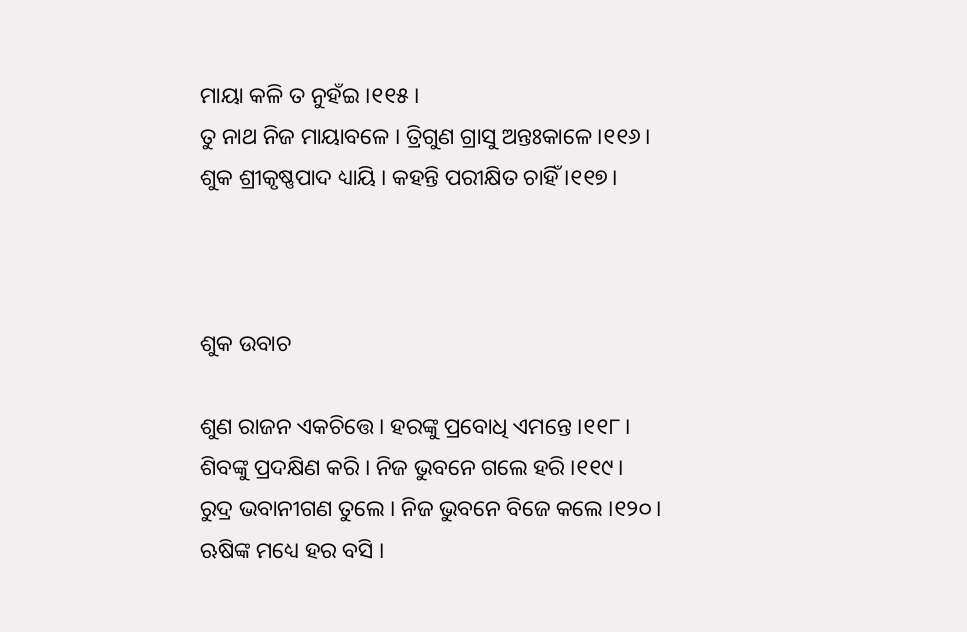ମାୟା କଳି ତ ନୁହଁଇ ।୧୧୫।
ତୁ ନାଥ ନିଜ ମାୟାବଳେ । ତ୍ରିଗୁଣ ଗ୍ରାସୁ ଅନ୍ତଃକାଳେ ।୧୧୬।
ଶୁକ ଶ୍ରୀକୃଷ୍ଣପାଦ ଧ୍ୟାୟି । କହନ୍ତି ପରୀକ୍ଷିତ ଚାହିଁ ।୧୧୭।



ଶୁକ ଉବାଚ

ଶୁଣ ରାଜନ ଏକଚିତ୍ତେ । ହରଙ୍କୁ ପ୍ରବୋଧି ଏମନ୍ତେ ।୧୧୮।
ଶିବଙ୍କୁ ପ୍ରଦକ୍ଷିଣ କରି । ନିଜ ଭୁବନେ ଗଲେ ହରି ।୧୧୯।
ରୁଦ୍ର ଭବାନୀଗଣ ତୁଲେ । ନିଜ ଭୁବନେ ବିଜେ କଲେ ।୧୨୦।
ଋଷିଙ୍କ ମଧ୍ୟେ ହର ବସି ।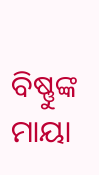ବିଷ୍ଣୁଙ୍କ ମାୟା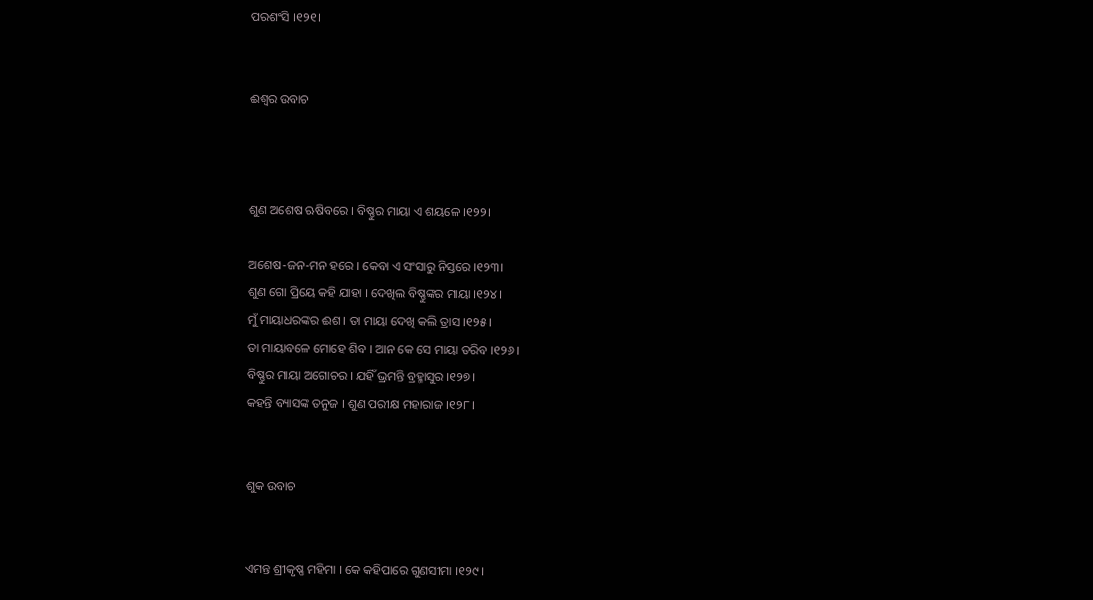ପରଶଂସି ।୧୨୧।


ଈଶ୍ୱର ଉବାଚ



ଶୁଣ ଅଶେଷ ଋଷିବରେ । ବିଷ୍ଣୁର ମାୟା ଏ ଶୟଳେ ।୧୨୨।

ଅଶେଷ-ଜନ-ମନ ହରେ । କେବା ଏ ସଂସାରୁ ନିସ୍ତରେ ।୧୨୩।
ଶୁଣ ଗୋ ପ୍ରିୟେ କହି ଯାହା । ଦେଖିଲ ବିଷ୍ଣୁଙ୍କର ମାୟା ।୧୨୪।
ମୁଁ ମାୟାଧରଙ୍କର ଈଶ । ତା ମାୟା ଦେଖି କଲି ତ୍ରାସ ।୧୨୫।
ତା ମାୟାବଳେ ମୋହେ ଶିବ । ଆନ କେ ସେ ମାୟା ତରିବ ।୧୨୬।
ବିଷ୍ଣୁର ମାୟା ଅଗୋଚର । ଯହିଁ ଭ୍ରମନ୍ତି ବ୍ରହ୍ମାସୁର ।୧୨୭।
କହନ୍ତି ବ୍ୟାସଙ୍କ ତନୁଜ । ଶୁଣ ପରୀକ୍ଷ ମହାରାଜ ।୧୨୮।


ଶୁକ ଉବାଚ


ଏମନ୍ତ ଶ୍ରୀକୃଷ୍ଣ ମହିମା । କେ କହିପାରେ ଗୁଣସୀମା ।୧୨୯।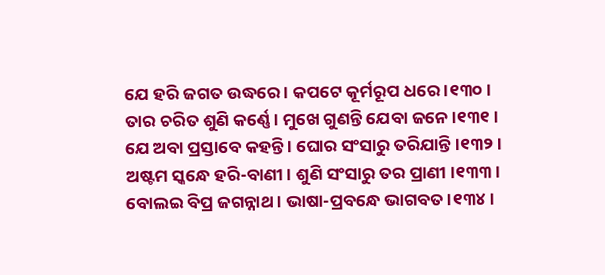ଯେ ହରି ଜଗତ ଉଦ୍ଧରେ । କପଟେ କୂର୍ମରୂପ ଧରେ ।୧୩୦।
ତାର ଚରିତ ଶୁଣି କର୍ଣ୍ଣେ । ମୁଖେ ଗୁଣନ୍ତି ଯେବା ଜନେ ।୧୩୧।
ଯେ ଅବା ପ୍ରସ୍ତାବେ କହନ୍ତି । ଘୋର ସଂସାରୁ ତରିଯାନ୍ତି ।୧୩୨।
ଅଷ୍ଟମ ସ୍କନ୍ଧେ ହରି-ବାଣୀ । ଶୁଣି ସଂସାରୁ ତର ପ୍ରାଣୀ ।୧୩୩।
ବୋଲଇ ବିପ୍ର ଜଗନ୍ନାଥ । ଭାଷା-ପ୍ରବନ୍ଧେ ଭାଗବତ ।୧୩୪।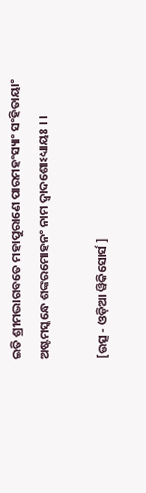ଇତି ଶ୍ରୀମଦ୍ଭାଗବତେ ମହାପୁରାଣେ ପାରମହଂସ୍ୟାଂ ସଂହିତାୟାଂ
ଅଷ୍ଟମସ୍କନ୍ଧେ ଶଙ୍କରମୋହନଂ ନାମ ଦ୍ୱାଦଶୋଽଧ୍ୟାୟଃ । ।

[ଉତ୍ସ - ଓଡ଼ିଆ ୱିକିସୋର୍ସ ]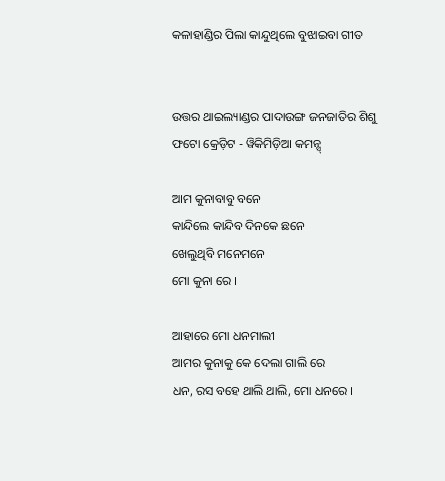କଳାହାଣ୍ଡିର ପିଲା କାନ୍ଦୁଥିଲେ ବୁଝାଇବା ଗୀତ


ଉତ୍ତର ଥାଇଲ୍ୟାଣ୍ଡର ପାଦାଉଙ୍ଗ ଜନଜାତିର ଶିଶୁ
ଫଟୋ କ୍ରେଡ଼ିଟ - ୱିକିମିଡ଼ିଆ କମନ୍ସ୍

ଆମ କୁନାବାବୁ ବନେ
କାନ୍ଦିଲେ କାନ୍ଦିବ ଦିନକେ ଛନେ
ଖେଲୁଥିବି ମନେମନେ
ମୋ କୁନା ରେ ।

ଆହାରେ ମୋ ଧନମାଲୀ
ଆମର କୁନାକୁ କେ ଦେଲା ଗାଲି ରେ
ଧନ, ରସ ବହେ ଥାଲି ଥାଲି, ମୋ ଧନରେ ।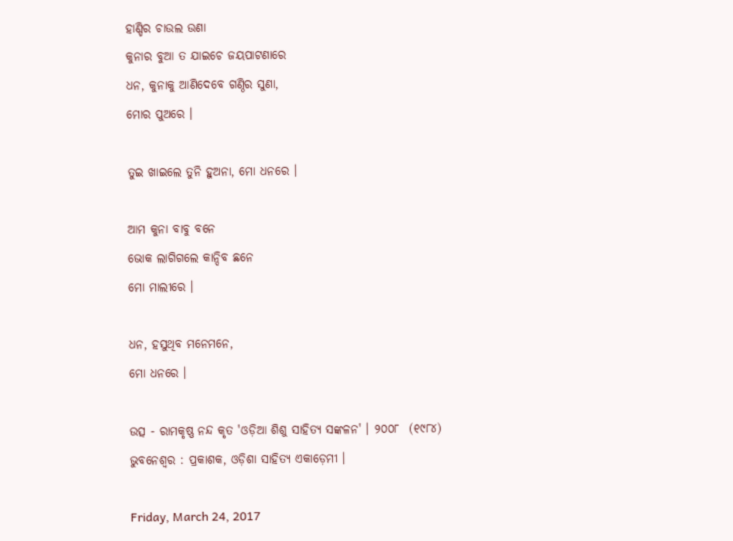ହାଣ୍ଡିର ଚାଉଲ ଉଣା
କୁନାର ବୁଆ ତ ଯାଇଚେ ଜୟପାଟଣାରେ
ଧନ, କୁନାକୁ ଆଣିଦେବେ ଗଣ୍ଠିର ସୁଣା,
ମୋର ପୁଅରେ ।

ତୁଇ ଖାଇଲେ ତୁନି ହୁଅନା, ମୋ ଧନରେ ।

ଆମ କୁନା ବାବୁ ବନେ
ଭୋକ ଲାଗିଗଲେ କାନ୍ଦିବ ଛନେ
ମୋ ମାଲୀରେ ।

ଧନ, ହସୁଥିବ ମନେମନେ,
ମୋ ଧନରେ ।

ଉତ୍ସ - ରାମକୃଷ୍ଣ ନନ୍ଦ କୃତ 'ଓଡ଼ିଆ ଶିଶୁ ସାହିତ୍ୟ ସଙ୍କଳନ' । ୨୦୦୮  (୧୯୮୪) ଭୁବନେଶ୍ୱର : ପ୍ରକାଶକ, ଓଡ଼ିଶା ସାହିତ୍ୟ ଏକାଡ଼େମୀ ।

Friday, March 24, 2017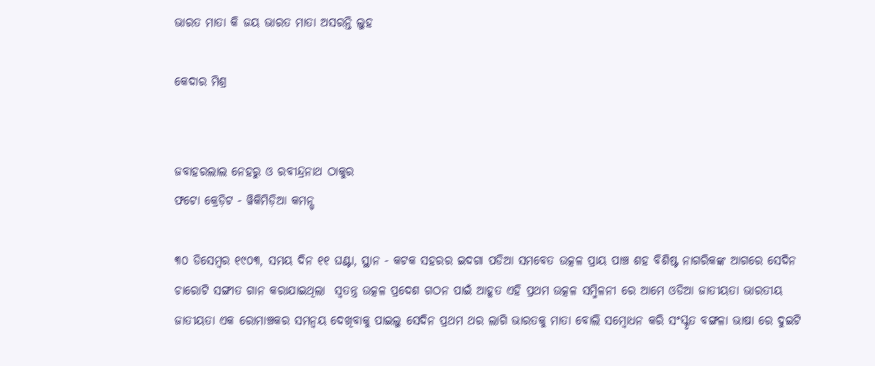ଭାରତ ମାତା କି ଜୟ ଭାରତ ମାତା ଅସରନ୍ତି ଲୁହ

କେଦାର ମିଶ୍ର


ଜବାହରଲାଲ ନେହରୁ ଓ ରବୀନ୍ଦ୍ରନାଥ ଠାକୁର
ଫଟୋ କ୍ରେଡ଼ିଟ - ୱିକିମିଡ଼ିଆ କମନ୍ସ୍

୩୦ ଡିସେମ୍ବର ୧୯୦୩, ସମୟ ଦିନ ୧୧ ଘଣ୍ଟା, ସ୍ଥାନ - କଟକ ସହରର ଇଦଗା ପଡିଆ ସମବେତ ଉତ୍କଳ ପ୍ରାୟ ପାଞ୍ଚ ଶହ ବିଶିଷ୍ଟ ନାଗରିକଙ୍କ ଆଗରେ ସେଦିନ ଚାରୋଟି ସଙ୍ଗୀତ ଗାନ କରାଯାଇଥିଲା  ସ୍ୱତନ୍ତ୍ର ଉତ୍କଳ ପ୍ରଦେଶ ଗଠନ ପାଇଁ ଆହୂତ ଏହି ପ୍ରଥମ ଉତ୍କଳ ସମ୍ମିଳନୀ ରେ ଆମେ ଓଡିଆ ଜାତୀୟତା ଭାରତୀୟ ଜାତୀୟତା ଏକ ରୋମାଞ୍ଚକର ସମନ୍ୱୟ ଦେଖିବାକୁ ପାଇଲୁ ସେଦିନ ପ୍ରଥମ ଥର ଲାଗି ଭାରତକୁ ମାତା ବୋଲି ସମ୍ବୋଧନ କରି ସଂସ୍କୃତ ବଙ୍ଗଳା ଭାଷା ରେ ଦୁଇଟି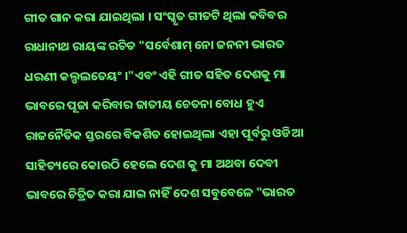ଗୀତ ଗାନ କରା ଯାଇଥିଲା । ସଂସ୍କୃତ ଗୀତଟି ଥିଲା କବିବର ରାଧାନାଥ ରାୟଙ୍କ ରଚିତ "ସର୍ବେଶାମ୍ ନୋ ଜନନୀ ଭାରତ ଧରଣୀ କଲ୍ପଲତେୟଂ ।"ଏବଂ ଏହି ଗୀତ ସହିତ ଦେଶକୁ ମା ଭାବରେ ପୂଜା କରିବାର ଜାତୀୟ ଚେତନା ବୋଧ ହୁଏ ରାଜନୈତିକ ସ୍ତରରେ ବିକଶିତ ହୋଇଥିଲା ଏହା ପୂର୍ବରୁ ଓଡିଆ ସାହିତ୍ୟରେ କୋଉଠି ହେଲେ ଦେଶ କୁ ମା ଅଥବା ଦେବୀ ଭାବରେ ଚିତ୍ରିତ କରା ଯାଇ ନାହିଁ ଦେଶ ସବୁବେଳେ "ଭାରତ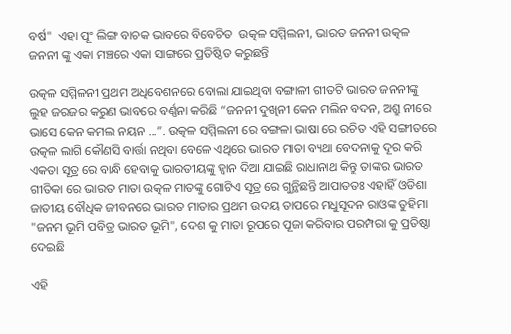ବର୍ଷ"  ଏହା ପୂଂ ଲିଙ୍ଗ ବାଚକ ଭାବରେ ବିବେଚିତ  ଉତ୍କଳ ସମ୍ମିଲନୀ, ଭାରତ ଜନନୀ ଉତ୍କଳ ଜନନୀ ଙ୍କୁ ଏକା ମଞ୍ଚରେ ଏକା ସାଙ୍ଗରେ ପ୍ରତିଷ୍ଠିତ କରୁଛନ୍ତି

ଉତ୍କଳ ସମ୍ମିଳନୀ ପ୍ରଥମ ଅଧିବେଶନରେ ବୋଲା ଯାଇଥିବା ବଙ୍ଗାଳୀ ଗୀତଟି ଭାରତ ଜନନୀଙ୍କୁ ଲୁହ ଜରଜର କରୁଣ ଭାବରେ ବର୍ଣ୍ଣନା କରିଛି “ଜନନୀ ଦୁଖିନୀ କେନ ମଲିନ ବଦନ, ଅଶ୍ରୁ ନୀରେ ଭାସେ କେନ କମଲ ନୟନ ...”. ଉତ୍କଳ ସମ୍ମିଲନୀ ରେ ବଙ୍ଗଳା ଭାଷା ରେ ରଚିତ ଏହି ସଙ୍ଗୀତରେ ଉତ୍କଳ ଲାଗି କୌଣସି ବାର୍ତ୍ତା ନଥିବା ବେଳେ ଏଥିରେ ଭାରତ ମାତା ବ୍ୟଥା ବେଦନାକୁ ଦୂର କରି ଏକତା ସୂତ୍ର ରେ ବାନ୍ଧି ହେବାକୁ ଭାରତୀୟଙ୍କୁ ହ୍ୱାନ ଦିଆ ଯାଇଛି ରାଧାନାଥ କିନ୍ତୁ ତାଙ୍କର ଭାରତ ଗୀତିକା ରେ ଭାରତ ମାତା ଉତ୍କଳ ମାତଙ୍କୁ ଗୋଟିଏ ସୂତ୍ର ରେ ଗୁନ୍ଥିଛନ୍ତି ଆପାତତଃ ଏହାହିଁ ଓଡିଶା ଜାତୀୟ ବୌଧିକ ଜୀବନରେ ଭାରତ ମାତାର ପ୍ରଥମ ଉଦୟ ତାପରେ ମଧୁସୂଦନ ରାଓଙ୍କ ତୁହିମା "ଜନମ ଭୂମି ପବିତ୍ର ଭାରତ ଭୂମି", ଦେଶ କୁ ମାତା ରୂପରେ ପୂଜା କରିବାର ପରମ୍ପରା କୁ ପ୍ରତିଷ୍ଠା ଦେଇଛି

ଏହି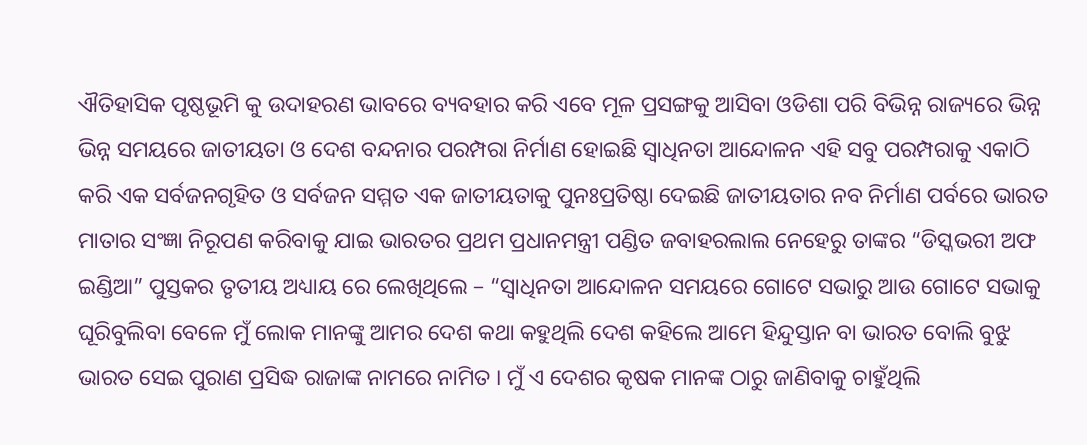ଐତିହାସିକ ପୃଷ୍ଠଭୂମି କୁ ଉଦାହରଣ ଭାବରେ ବ୍ୟବହାର କରି ଏବେ ମୂଳ ପ୍ରସଙ୍ଗକୁ ଆସିବା ଓଡିଶା ପରି ବିଭିନ୍ନ ରାଜ୍ୟରେ ଭିନ୍ନ ଭିନ୍ନ ସମୟରେ ଜାତୀୟତା ଓ ଦେଶ ବନ୍ଦନାର ପରମ୍ପରା ନିର୍ମାଣ ହୋଇଛି ସ୍ବାଧିନତା ଆନ୍ଦୋଳନ ଏହି ସବୁ ପରମ୍ପରାକୁ ଏକାଠି କରି ଏକ ସର୍ବଜନଗୃହିତ ଓ ସର୍ବଜନ ସମ୍ମତ ଏକ ଜାତୀୟତାକୁ ପୁନଃପ୍ରତିଷ୍ଠା ଦେଇଛି ଜାତୀୟତାର ନବ ନିର୍ମାଣ ପର୍ବରେ ଭାରତ ମାତାର ସଂଜ୍ଞା ନିରୂପଣ କରିବାକୁ ଯାଇ ଭାରତର ପ୍ରଥମ ପ୍ରଧାନମନ୍ତ୍ରୀ ପଣ୍ଡିତ ଜବାହରଲାଲ ନେହେରୁ ତାଙ୍କର “ଡିସ୍କଭରୀ ଅଫ ଇଣ୍ଡିଆ” ପୁସ୍ତକର ତୃତୀୟ ଅଧ୍ୟାୟ ରେ ଲେଖିଥିଲେ – “ସ୍ୱାଧିନତା ଆନ୍ଦୋଳନ ସମୟରେ ଗୋଟେ ସଭାରୁ ଆଉ ଗୋଟେ ସଭାକୁ ଘୂରିବୁଲିବା ବେଳେ ମୁଁ ଲୋକ ମାନଙ୍କୁ ଆମର ଦେଶ କଥା କହୁଥିଲି ଦେଶ କହିଲେ ଆମେ ହିନ୍ଦୁସ୍ତାନ ବା ଭାରତ ବୋଲି ବୁଝୁ ଭାରତ ସେଇ ପୁରାଣ ପ୍ରସିଦ୍ଧ ରାଜାଙ୍କ ନାମରେ ନାମିତ । ମୁଁ ଏ ଦେଶର କୃଷକ ମାନଙ୍କ ଠାରୁ ଜାଣିବାକୁ ଚାହୁଁଥିଲି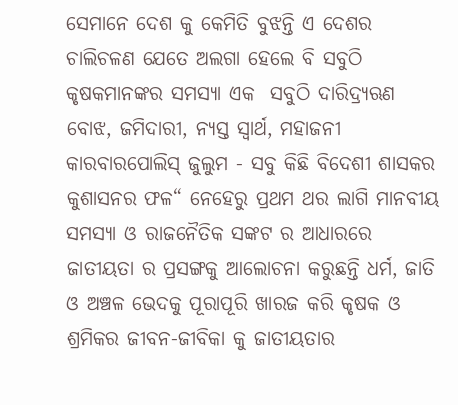ସେମାନେ ଦେଶ କୁ କେମିତି ବୁଝନ୍ତି ଏ ଦେଶର ଚାଲିଚଳଣ ଯେତେ ଅଲଗା ହେଲେ ବି ସବୁଠି କୃଷକମାନଙ୍କର ସମସ୍ୟା ଏକ  ସବୁଠି ଦାରିଦ୍ର୍ୟଋଣ ବୋଝ, ଜମିଦାରୀ, ନ୍ୟସ୍ତ ସ୍ୱାର୍ଥ, ମହାଜନୀ କାରବାରପୋଲିସ୍ ଜୁଲୁମ - ସବୁ କିଛି ବିଦେଶୀ ଶାସକର କୁଶାସନର ଫଳ“ ନେହେରୁ ପ୍ରଥମ ଥର ଲାଗି ମାନବୀୟ ସମସ୍ୟା ଓ ରାଜନୈତିକ ସଙ୍କଟ ର ଆଧାରରେ ଜାତୀୟତା ର ପ୍ରସଙ୍ଗକୁ ଆଲୋଚନା କରୁଛନ୍ତି ଧର୍ମ, ଜାତି ଓ ଅଞ୍ଚଳ ଭେଦକୁ ପୂରାପୂରି ଖାରଜ କରି କୃଷକ ଓ ଶ୍ରମିକର ଜୀବନ-ଜୀବିକା କୁ ଜାତୀୟତାର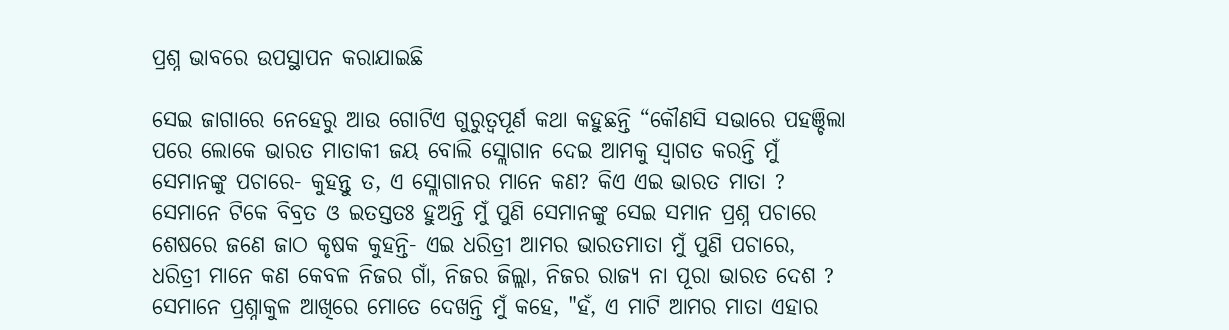ପ୍ରଶ୍ନ ଭାବରେ ଉପସ୍ଥାପନ କରାଯାଇଛି

ସେଇ ଜାଗାରେ ନେହେରୁ ଆଉ ଗୋଟିଏ ଗୁରୁତ୍ୱପୂର୍ଣ କଥା କହୁଛନ୍ତି “କୌଣସି ସଭାରେ ପହଞ୍ଚିଲା ପରେ ଲୋକେ ଭାରତ ମାତାକୀ ଜୟ ବୋଲି ସ୍ଲୋଗାନ ଦେଇ ଆମକୁ ସ୍ବାଗତ କରନ୍ତି ମୁଁ ସେମାନଙ୍କୁ ପଚାରେ- କୁହନ୍ତୁ ତ, ଏ ସ୍ଲୋଗାନର ମାନେ କଣ? କିଏ ଏଇ ଭାରତ ମାତା ? ସେମାନେ ଟିକେ ବିବ୍ରତ ଓ ଇତସ୍ତତଃ ହୁଅନ୍ତି ମୁଁ ପୁଣି ସେମାନଙ୍କୁ ସେଇ ସମାନ ପ୍ରଶ୍ନ ପଚାରେ  ଶେଷରେ ଜଣେ ଜାଠ କୃଷକ କୁହନ୍ତି- ଏଇ ଧରିତ୍ରୀ ଆମର ଭାରତମାତା ମୁଁ ପୁଣି ପଚାରେ, ଧରିତ୍ରୀ ମାନେ କଣ କେବଳ ନିଜର ଗାଁ, ନିଜର ଜିଲ୍ଲା, ନିଜର ରାଜ୍ୟ ନା ପୂରା ଭାରତ ଦେଶ ? ସେମାନେ ପ୍ରଶ୍ନାକୁଳ ଆଖିରେ ମୋତେ ଦେଖନ୍ତି ମୁଁ କହେ, "ହଁ, ଏ ମାଟି ଆମର ମାତା ଏହାର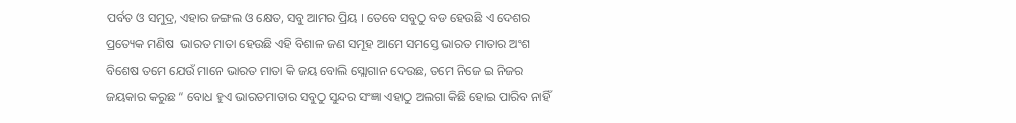ପର୍ବତ ଓ ସମୁଦ୍ର, ଏହାର ଜଙ୍ଗଲ ଓ କ୍ଷେତ, ସବୁ ଆମର ପ୍ରିୟ । ତେବେ ସବୁଠୁ ବଡ ହେଉଛି ଏ ଦେଶର ପ୍ରତ୍ୟେକ ମଣିଷ  ଭାରତ ମାତା ହେଉଛି ଏହି ବିଶାଳ ଜଣ ସମୂହ ଆମେ ସମସ୍ତେ ଭାରତ ମାତାର ଅଂଶ ବିଶେଷ ତମେ ଯେଉଁ ମାନେ ଭାରତ ମାତା କି ଜୟ ବୋଲି ସ୍ଲୋଗାନ ଦେଉଛ, ତମେ ନିଜେ ଇ ନିଜର ଜୟକାର କରୁଛ “ ବୋଧ ହୁଏ ଭାରତମାତାର ସବୁଠୁ ସୁନ୍ଦର ସଂଜ୍ଞା ଏହାଠୁ ଅଲଗା କିଛି ହୋଇ ପାରିବ ନାହିଁ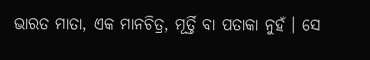ଭାରତ ମାତା, ଏକ ମାନଚିତ୍ର, ମୂର୍ତ୍ତି ବା ପତାକା ନୁହଁ । ସେ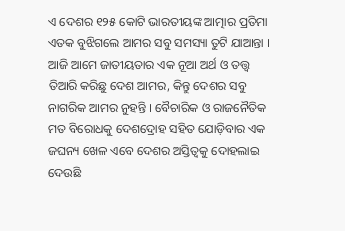ଏ ଦେଶର ୧୨୫ କୋଟି ଭାରତୀୟଙ୍କ ଆତ୍ମାର ପ୍ରତିମା ଏତକ ବୁଝିଗଲେ ଆମର ସବୁ ସମସ୍ୟା ତୁଟି ଯାଆନ୍ତା । ଆଜି ଆମେ ଜାତୀୟତାର ଏକ ନୂଆ ଅର୍ଥ ଓ ତତ୍ତ୍ୱ ତିଆରି କରିଛୁ ଦେଶ ଆମର, କିନ୍ତୁ ଦେଶର ସବୁ ନାଗରିକ ଆମର ନୁହନ୍ତି । ବୈଚାରିକ ଓ ରାଜନୈତିକ ମତ ବିରୋଧକୁ ଦେଶଦ୍ରୋହ ସହିତ ଯୋଡ଼ିବାର ଏକ ଜଘନ୍ୟ ଖେଳ ଏବେ ଦେଶର ଅସ୍ତିତ୍ୱକୁ ଦୋହଲାଇ ଦେଉଛି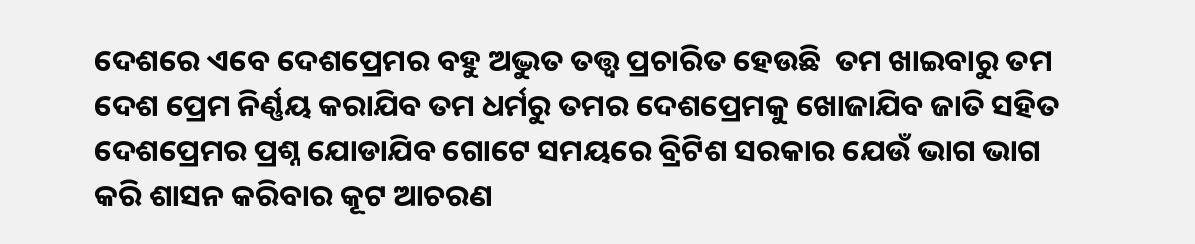ଦେଶରେ ଏବେ ଦେଶପ୍ରେମର ବହୁ ଅଦ୍ଭୁତ ତତ୍ତ୍ୱ ପ୍ରଚାରିତ ହେଉଛି  ତମ ଖାଇବାରୁ ତମ ଦେଶ ପ୍ରେମ ନିର୍ଣ୍ଣୟ କରାଯିବ ତମ ଧର୍ମରୁ ତମର ଦେଶପ୍ରେମକୁ ଖୋଜାଯିବ ଜାତି ସହିତ ଦେଶପ୍ରେମର ପ୍ରଶ୍ନ ଯୋଡାଯିବ ଗୋଟେ ସମୟରେ ବ୍ରିଟିଶ ସରକାର ଯେଉଁ ଭାଗ ଭାଗ କରି ଶାସନ କରିବାର କୂଟ ଆଚରଣ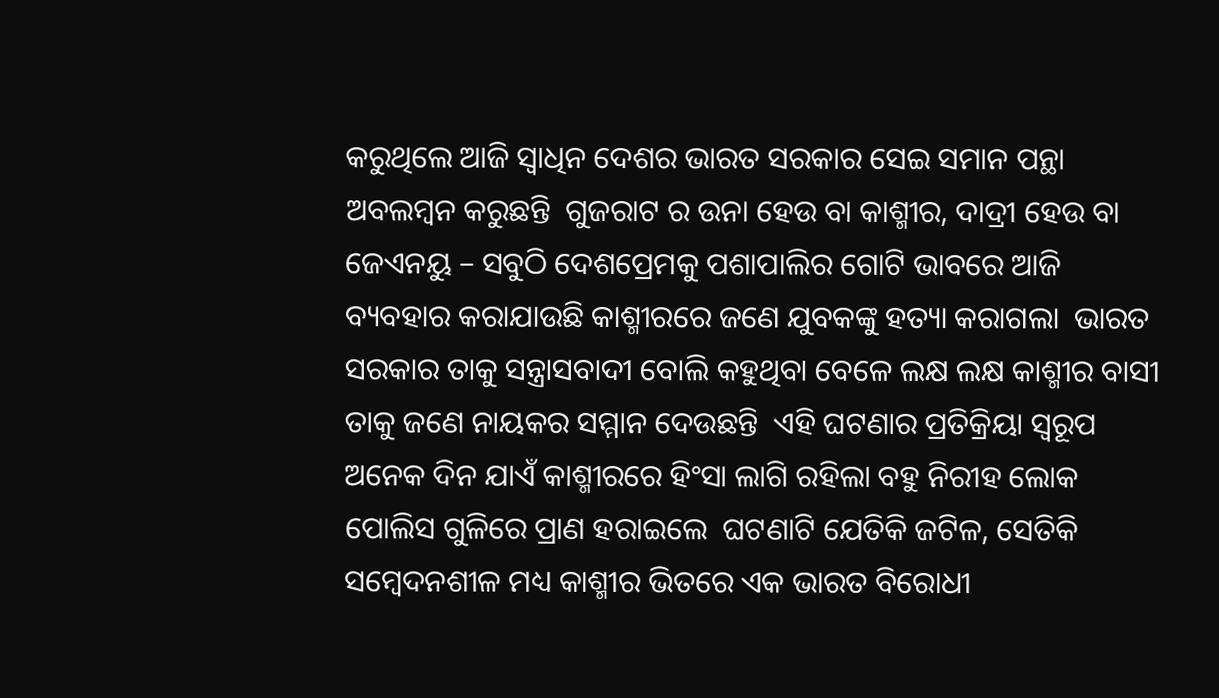କରୁଥିଲେ ଆଜି ସ୍ୱାଧିନ ଦେଶର ଭାରତ ସରକାର ସେଇ ସମାନ ପନ୍ଥା ଅବଲମ୍ବନ କରୁଛନ୍ତି  ଗୁଜରାଟ ର ଉନା ହେଉ ବା କାଶ୍ମୀର, ଦାଦ୍ରୀ ହେଉ ବା ଜେଏନୟୁ – ସବୁଠି ଦେଶପ୍ରେମକୁ ପଶାପାଲିର ଗୋଟି ଭାବରେ ଆଜି ବ୍ୟବହାର କରାଯାଉଛି କାଶ୍ମୀରରେ ଜଣେ ଯୁବକଙ୍କୁ ହତ୍ୟା କରାଗଲା  ଭାରତ ସରକାର ତାକୁ ସନ୍ତ୍ରାସବାଦୀ ବୋଲି କହୁଥିବା ବେଳେ ଲକ୍ଷ ଲକ୍ଷ କାଶ୍ମୀର ବାସୀ ତାକୁ ଜଣେ ନାୟକର ସମ୍ମାନ ଦେଉଛନ୍ତି  ଏହି ଘଟଣାର ପ୍ରତିକ୍ରିୟା ସ୍ୱରୂପ ଅନେକ ଦିନ ଯାଏଁ କାଶ୍ମୀରରେ ହିଂସା ଲାଗି ରହିଲା ବହୁ ନିରୀହ ଲୋକ ପୋଲିସ ଗୁଳିରେ ପ୍ରାଣ ହରାଇଲେ  ଘଟଣାଟି ଯେତିକି ଜଟିଳ, ସେତିକି ସମ୍ବେଦନଶୀଳ ମଧ୍ୟ କାଶ୍ମୀର ଭିତରେ ଏକ ଭାରତ ବିରୋଧୀ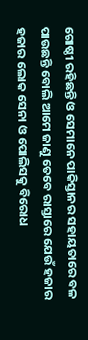ଗୋଷ୍ଠୀ ରହିଛନ୍ତି ଓ ସେମାନେ ପାକିସ୍ତାନର ସହାୟତାରେ ବଳ ପାଉଛନ୍ତି ବୋଲି ଆମେ ଜାଣୁ ତେବେ ରାସ୍ତାରେ ଯେଉଁ ହଜାର ହଜାର ଲୋକ ସେନା ଓ ପୋଲିସକୁ ବିରୋଧ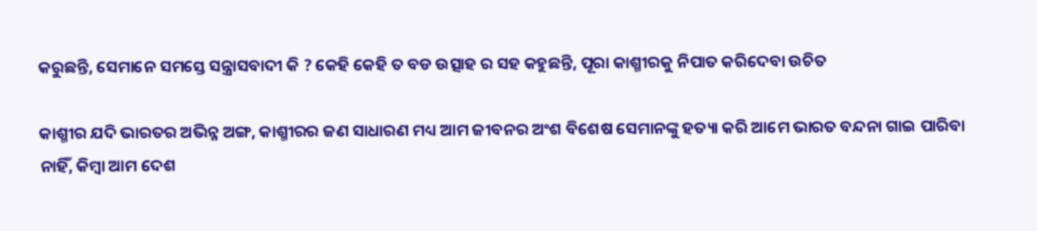କରୁଛନ୍ତି, ସେମାନେ ସମସ୍ତେ ସନ୍ତ୍ରାସବାଦୀ କି ? କେହି କେହି ତ ବଡ ଉତ୍ସାହ ର ସହ କହୁଛନ୍ତି, ପୂରା କାଶ୍ମୀରକୁ ନିପାତ କରିଦେବା ଉଚିତ

କାଶ୍ମୀର ଯଦି ଭାରତର ଅଭିନ୍ନ ଅଙ୍ଗ, କାଶ୍ମୀରର ଜଣ ସାଧାରଣ ମଧ୍ୟ ଆମ ଜୀବନର ଅଂଶ ବିଶେଷ ସେମାନଙ୍କୁ ହତ୍ୟା କରି ଆମେ ଭାରତ ବନ୍ଦନା ଗାଇ ପାରିବା ନାହିଁ, କିମ୍ବା ଆମ ଦେଶ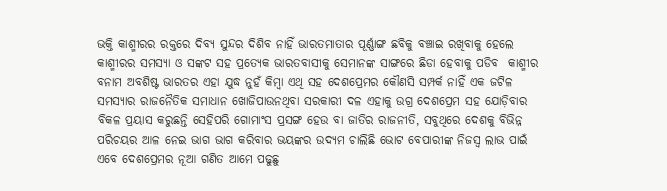ଭକ୍ତି କାଶ୍ମୀରର ରକ୍ତରେ ଦିବ୍ୟ ସୁନ୍ଦର ଦିଶିବ ନାହିଁ ଭାରତମାତାର ପୂର୍ଣ୍ଣାଙ୍ଗ ଛବିକୁ ବଞ୍ଚାଇ ରଖିବାକୁ ହେଲେ କାଶ୍ମୀରର ସମସ୍ୟା ଓ ସଙ୍କଟ ସହ ପ୍ରତ୍ୟେକ ଭାରତବାସୀକୁ ସେମାନଙ୍କ ସାଙ୍ଗରେ ଛିଡା ହେବାକୁ ପଡିବ  କାଶ୍ମୀର ବନାମ ଅବଶିଷ୍ଟ ଭାରତର ଏହା ଯୁଦ୍ଧ ନୁହଁ କିମ୍ବା ଏଥି ସହ ଦେଶପ୍ରେମର କୌଣସି ସମ୍ପର୍କ ନାହିଁ ଏକ ଜଟିଳ ସମସ୍ୟାର ରାଜନୈତିକ ସମାଧାନ ଖୋଜିପାଉନଥିବା ସରକାରୀ ଦଳ ଏହାକୁ ଉଗ୍ର ଦେଶପ୍ରେମ ସହ ଯୋଡ଼ିବାର ବିକଳ ପ୍ରୟାସ କରୁଛନ୍ତି ସେହିପରି ଗୋମାଂସ ପ୍ରସଙ୍ଗ ହେଉ ବା ଜାତିର ରାଜନୀତି, ସବୁଥିରେ ଦେଶକୁ ବିଭିନ୍ନ ପରିଚୟର ଆଳ ନେଇ ଭାଗ ଭାଗ କରିବାର ଭୟଙ୍କର ଉଦ୍ୟମ ଚାଲିଛି ଭୋଟ ବେପାରୀଙ୍କ ନିଜସ୍ୱ ଲାଭ ପାଇଁ ଏବେ ଦେଶପ୍ରେମର ନୂଆ ଗଣିତ ଆମେ ପଢୁଛୁ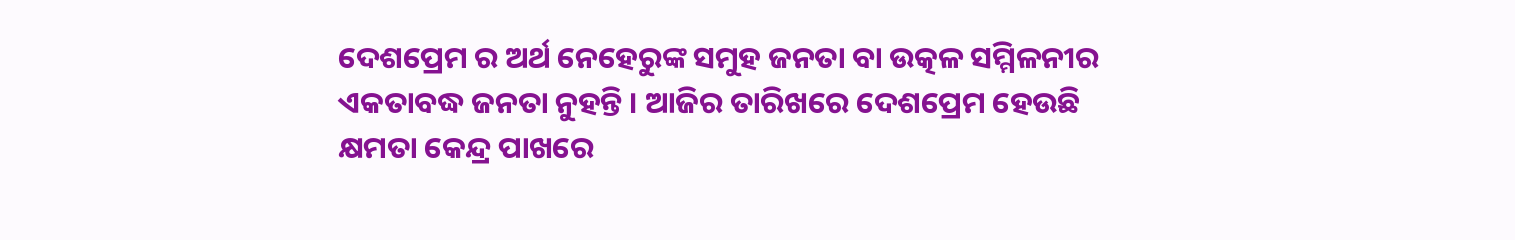ଦେଶପ୍ରେମ ର ଅର୍ଥ ନେହେରୁଙ୍କ ସମୁହ ଜନତା ବା ଉତ୍କଳ ସମ୍ମିଳନୀର ଏକତାବଦ୍ଧ ଜନତା ନୁହନ୍ତି । ଆଜିର ତାରିଖରେ ଦେଶପ୍ରେମ ହେଉଛି କ୍ଷମତା କେନ୍ଦ୍ର ପାଖରେ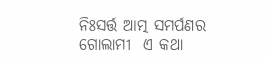ନିଃସର୍ତ୍ତ ଆତ୍ମ ସମର୍ପଣର ଗୋଲାମୀ  ଏ କଥା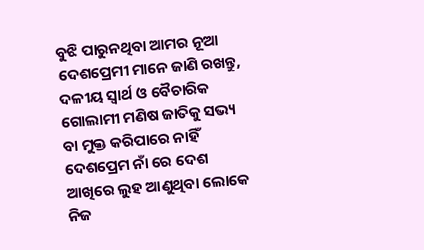ବୁଝି ପାରୁନଥିବା ଆମର ନୂଆ ଦେଶପ୍ରେମୀ ମାନେ ଜାଣି ରଖନ୍ତୁ, ଦଳୀୟ ସ୍ୱାର୍ଥ ଓ ବୈଚାରିକ ଗୋଲାମୀ ମଣିଷ ଜାତିକୁ ସଭ୍ୟ ବା ମୁକ୍ତ କରିପାରେ ନାହିଁ ଦେଶପ୍ରେମ ନାଁ ରେ ଦେଶ ଆଖିରେ ଲୁହ ଆଣୁଥିବା ଲୋକେ ନିଜ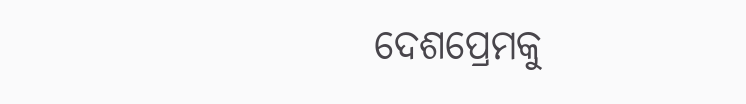ଦେଶପ୍ରେମକୁ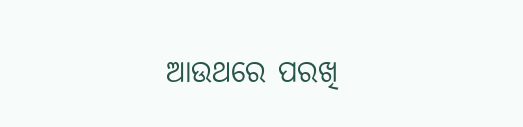ଆଉଥରେ ପରଖି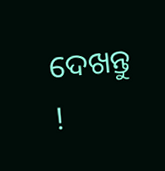ଦେଖନ୍ତୁ !